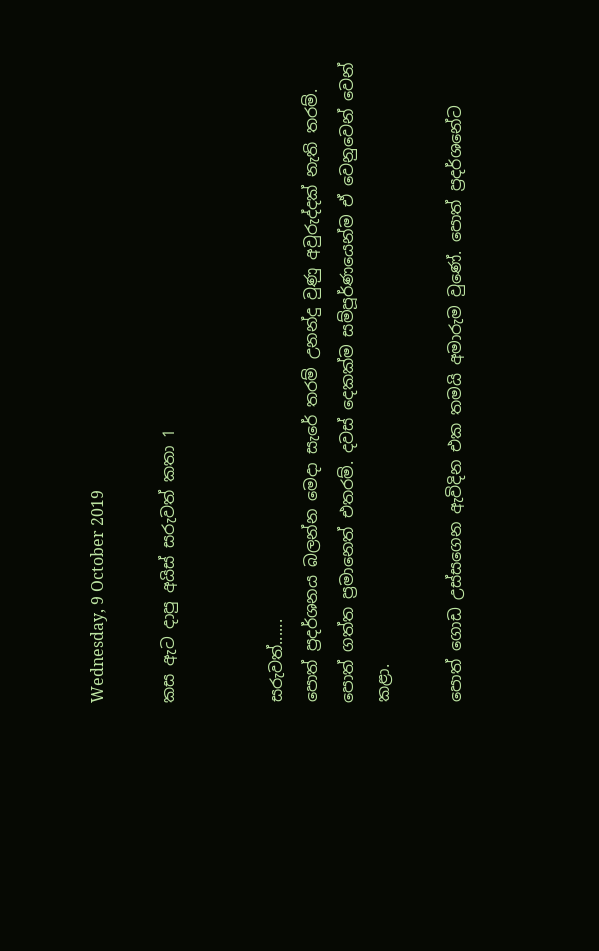Wednesday, 9 October 2019

කස ඇට දාපු අයිස් සරුවත් කතා 1


සරුවත්......
පොත් ප්‍රදර්ශනය බලන්න මෙදා සැරේ තරම් උනන්දු වුණු අවුරුද්දක් නැති තරම්. පොත් ගත්ත ප්‍රමානෙත් එතරම්. දවස් දෙකක්ම සම්පූර්ණයෙන්ම ඒ වෙනුවෙන් වෙන් කළා.

පොත් ගොඩ උස්සගෙන ඇවිදින එක තමයි අමාරුම වුණේ. පොත් ප්‍රදර්ශනේට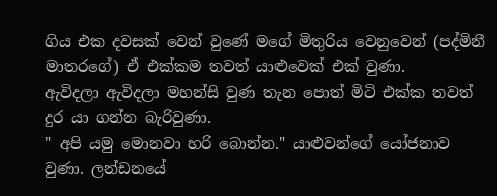ගිය එක දවසක් වෙන් වුණේ මගේ මිතුරිය වෙනුවෙන් (පද්මිනී මාතරගේ) ඒ එක්කම තවත් යාළුවෙක් එක් වුණා.
ඇවිදලා ඇවිදලා මහන්සි වුණ තැන පොත් මිටි එක්ක තවත් දුර යා ගන්න බැරිවුණා.
" අපි යමු මොනවා හරි බොන්න." යාළුවන්ගේ යෝජනාව වුණා. ලන්ඩනයේ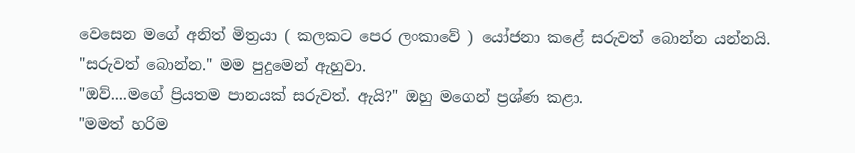වෙසෙන මගේ අනිත් මිත්‍රයා ( කලකට පෙර ලංකාවේ ) යෝජනා කළේ සරුවත් බොන්න යන්නයි.
"සරුවත් බොන්න." මම පුදුමෙන් ඇහුවා.
"ඔව්....මගේ ප්‍රියතම පානයක් සරුවත්. ඇයි?" ඔහු මගෙන් ප්‍රශ්ණ කළා.
"මමත් හරිම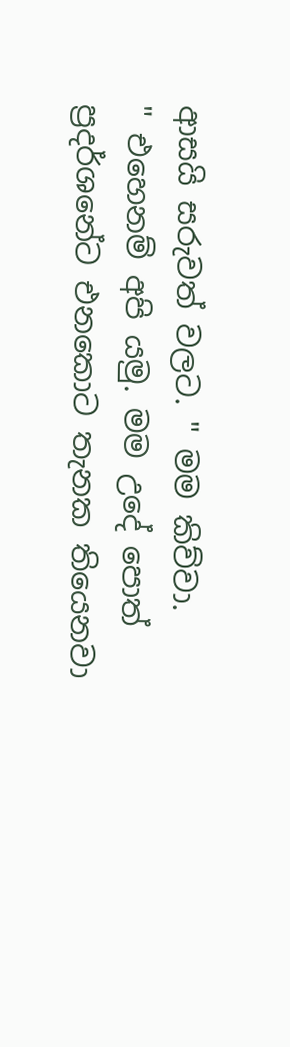ආසයි සරුවත් වලට. " මම කිව්වා.
" එහෙනම් අපි යමු. මම උදේ පොත් ප්‍රදර්ශනේට එනකොට තැනක තියෙනවා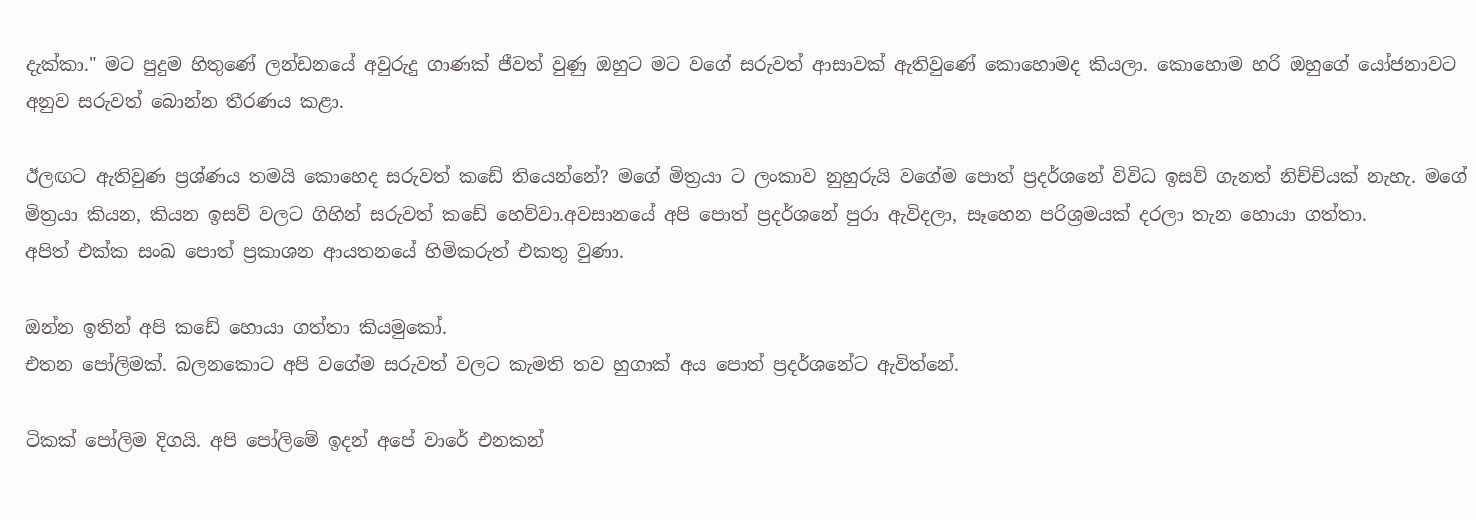දැක්කා." මට පුදුම හිතුණේ ලන්ඩනයේ අවුරුදු ගාණක් ජීවත් වුණු ඔහුට මට වගේ සරුවත් ආසාවක් ඇතිවුණේ කොහොමද කියලා. කොහොම හරි ඔහුගේ යෝජනාවට අනුව සරුවත් බොන්න තීරණය කළා.

ඊලඟට ඇතිවුණ ප්‍රශ්ණය තමයි කොහෙද සරුවත් කඩේ තියෙන්නේ? මගේ මිත්‍රයා ට ලංකාව නුහුරුයි වගේම පොත් ප්‍රදර්ශනේ විවිධ ඉසව් ගැනත් නිච්චියක් නැහැ. මගේ මිත්‍රයා කියන, කියන ඉසව් වලට ගිහින් සරුවත් කඩේ හෙව්වා.අවසානයේ අපි පොත් ප්‍රදර්ශනේ පුරා ඇවිදලා, සෑහෙන පරිශ්‍රමයක් දරලා තැන හොයා ගත්තා.
අපිත් එක්ක සංඛ පොත් ප්‍රකාශන ආයතනයේ හිමිකරුත් එකතු වුණා.

ඔන්න ඉතින් අපි කඩේ හොයා ගත්තා කියමුකෝ.
එතන පෝලිමක්. බලනකොට අපි වගේම සරුවත් වලට කැමති තව හුගාක් අය පොත් ප්‍රදර්ශනේට ඇවිත්නේ.

ටිකක් පෝලිම දිගයි. අපි පෝලිමේ ඉදන් අපේ වාරේ එනකන්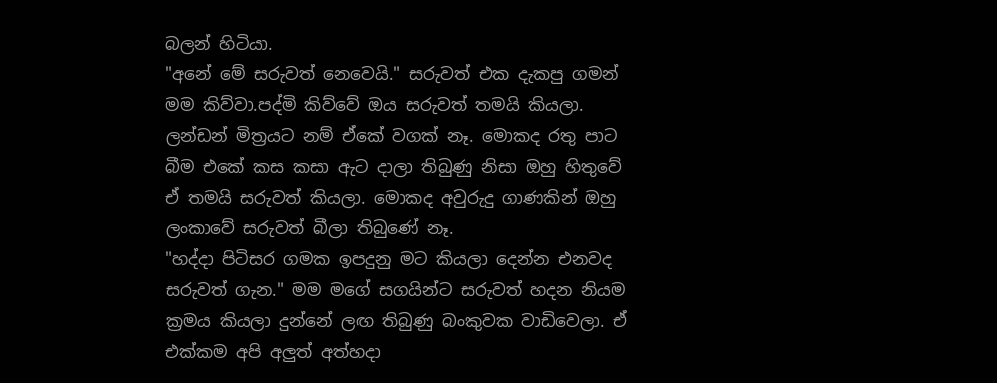බලන් හිටියා.
"අනේ මේ සරුවත් නෙවෙයි." සරුවත් එක දැකපු ගමන් මම කිව්වා.පද්මි කිව්වේ ඔය සරුවත් තමයි කියලා. ලන්ඩන් මිත්‍රයට නම් ඒකේ වගක් නෑ. මොකද රතු පාට බීම එකේ කස කසා ඇට දාලා තිබුණු නිසා ඔහු හිතුවේ ඒ තමයි සරුවත් කියලා. මොකද අවුරුදු ගාණකින් ඔහු ලංකාවේ සරුවත් බීලා තිබුණේ නෑ.
"හද්දා පිටිසර ගමක ඉපදුනු මට කියලා දෙන්න එනවද සරුවත් ගැන." මම මගේ සගයින්ට සරුවත් හදන නියම ක්‍රමය කියලා දුන්නේ ලඟ තිබුණු බංකුවක වාඩිවෙලා. ඒ එක්කම අපි අලුත් අත්හදා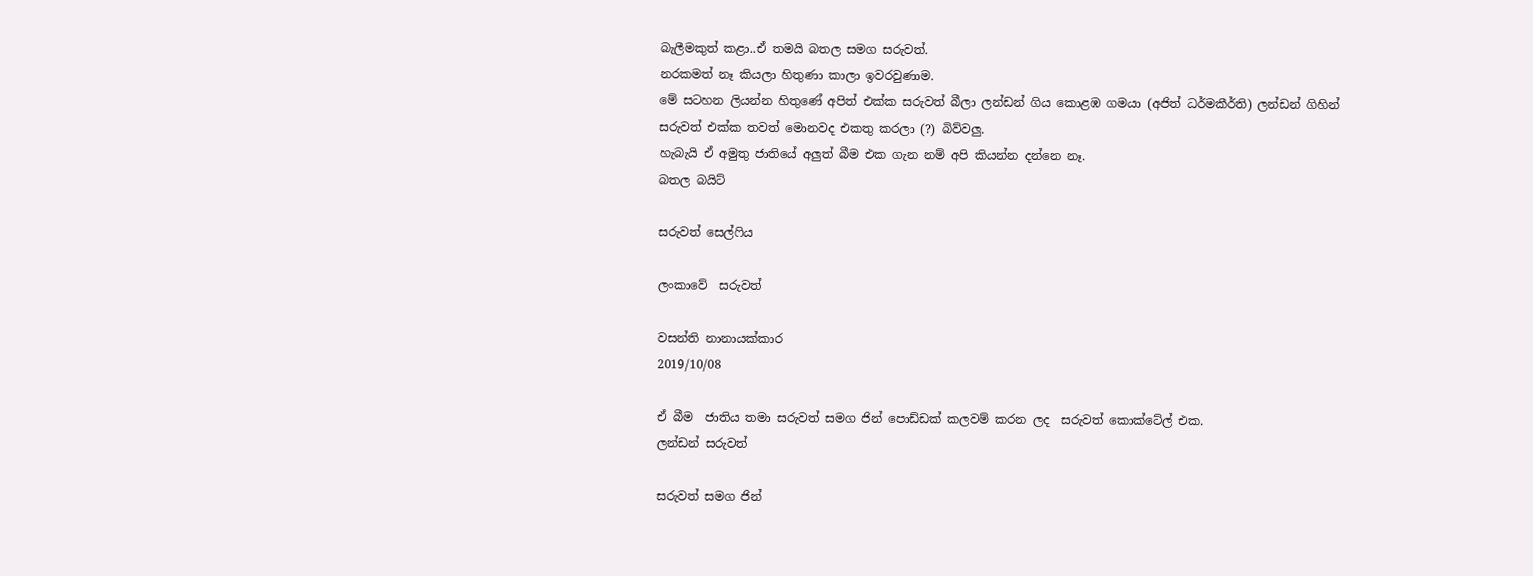බැලීමකුත් කළා..ඒ තමයි බතල සමග සරුවත්.
නරකමත් නෑ කියලා හිතුණා කාලා ඉවරවුණාම.
මේ සටහන ලියන්න හිතුණේ අපිත් එක්ක සරුවත් බීලා ලන්ඩන් ගිය කොළඹ ගමයා (අජිත් ධර්මකීර්ති) ලන්ඩන් ගිහින් සරුවත් එක්ක තවත් මොනවද එකතු කරලා (?) බිව්වලු.
හැබැයි ඒ අමුතු ජාතියේ අලුත් බීම එක ගැන නම් අපි කියන්න දන්නෙ නෑ.
බතල බයිට්

සරුවත් සෙල්ෆිය

ලංකාවේ  සරුවත්

වසන්ති නානායක්කාර
2019/10/08

ඒ බීම  ජාතිය තමා සරුවත් සමග ජින් පොඩ්ඩක් කලවම් කරන ලද  සරුවත් කොක්ටේල් එක.
ලන්ඩන් සරුවත්

සරුවත් සමග ජින්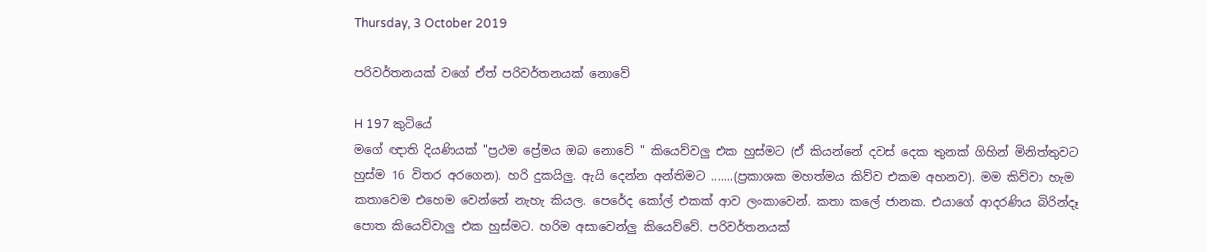Thursday, 3 October 2019

පරිවර්තනයක් වගේ ඒත් පරිවර්තනයක් නොවේ

H 197 කුටියේ
මගේ ඥාති දියණියක් "ප්‍රථම ප්‍රේමය ඔබ නොවේ " කියෙව්වලු එක හුස්මට (ඒ කියන්නේ දවස් දෙක තුනක් ගිහින් මිනිත්තුවට හුස්ම 16 විතර අරගෙන). හරි දුකයිලු. ඇයි දෙන්න අන්තිමට .......(ප්‍රකාශක මහත්මය කිව්ව එකම අහනව). මම කිව්වා හැම කතාවෙම එහෙම වෙන්නේ නැහැ කියල. පෙරේද කෝල් එකක් ආව ලංකාවෙන්. කතා කලේ ජානක. එයාගේ ආදරණිය බිරින්දෑ පොත කියෙව්වාලු එක හුස්මට. හරිම අසාවෙන්ලු කියෙව්වේ. පරිවර්තනයක්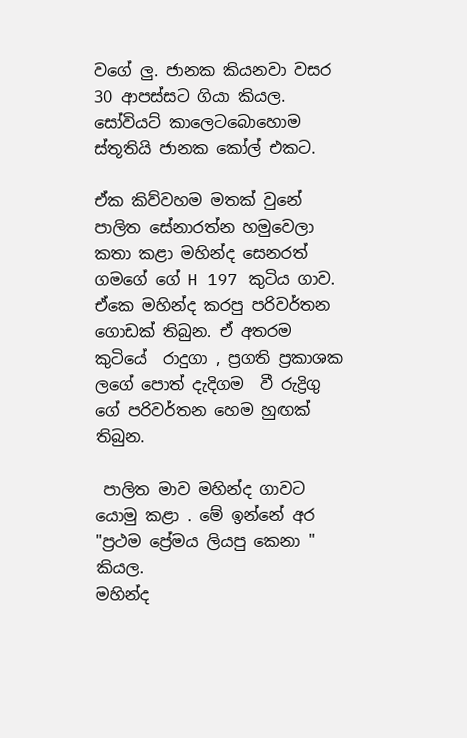වගේ ලු. ජානක කියනවා වසර 30 ආපස්සට ගියා කියල. සෝවියට් කාලෙටබොහොම ස්තූතියි ජානක කෝල් එකට.

ඒක කිව්වහම මතක් වුනේ පාලිත සේනාරත්න හමුවෙලා කතා කළා මහින්ද සෙනරත් ගමගේ ගේ H 197 කුටිය ගාව. ඒකෙ මහින්ද කරපු පරිවර්තන ගොඩක් තිබුන. ඒ අතරම කුටියේ  රාදුගා , ප්‍රගති ප්‍රකාශක ලගේ පොත් දැදිගම  වී රුද්‍රිගු ගේ පරිවර්තන හෙම හුඟක් තිබුන.

 පාලිත මාව මහින්ද ගාවට යොමු කළා . මේ ඉන්නේ අර "ප්‍රථම ප්‍රේමය ලියපු කෙනා " කියල.
මහින්ද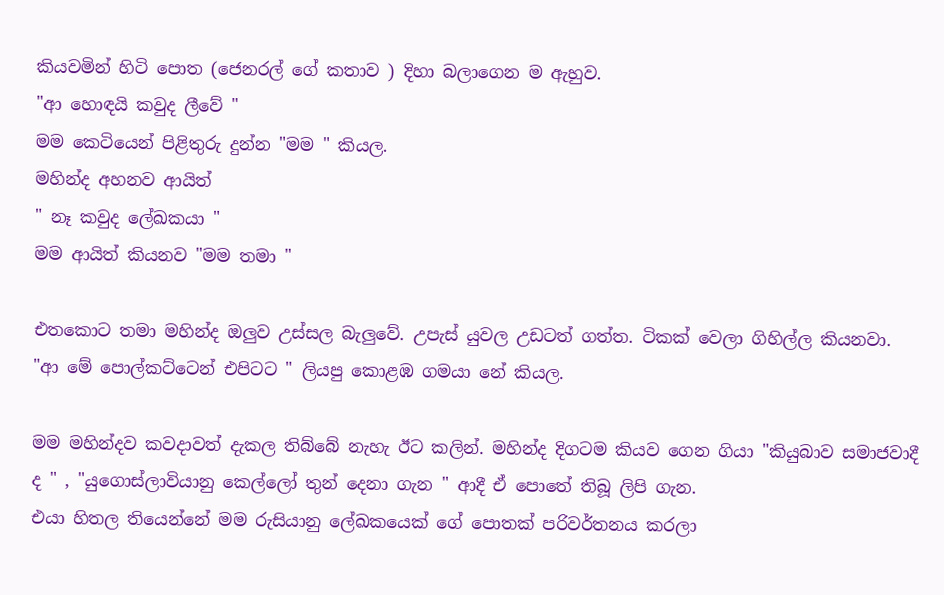කියවමින් හිටි පොත (ජෙනරල් ගේ කතාව ) දිහා බලාගෙන ම ඇහුව.
"ආ හොඳයි කවුද ලීවේ "
මම කෙටියෙන් පිළිතුරු දුන්න "මම " කියල.
මහින්ද අහනව ආයිත්
" නෑ කවුද ලේඛකයා "
මම ආයිත් කියනව "මම තමා "

එතකොට තමා මහින්ද ඔලුව උස්සල බැලුවේ. උපැස් යුවල උඩටත් ගත්ත. ටිකක් වෙලා ගිහිල්ල කියනවා.
"ආ මේ පොල්කට්ටෙන් එපිටට " ලියපු කොළඹ ගමයා නේ කියල.

මම මහින්දව කවදාවත් දැකල තිබ්බේ නැහැ ඊට කලින්. මහින්ද දිගටම කියව ගෙන ගියා "කියුබාව සමාජවාදී ද " , "යුගොස්ලාවියානු කෙල්ලෝ තුන් දෙනා ගැන " ආදී ඒ පොතේ තිබූ ලිපි ගැන.
එයා හිතල තියෙන්නේ මම රුසියානු ලේඛකයෙක් ගේ පොතක් පරිවර්තනය කරලා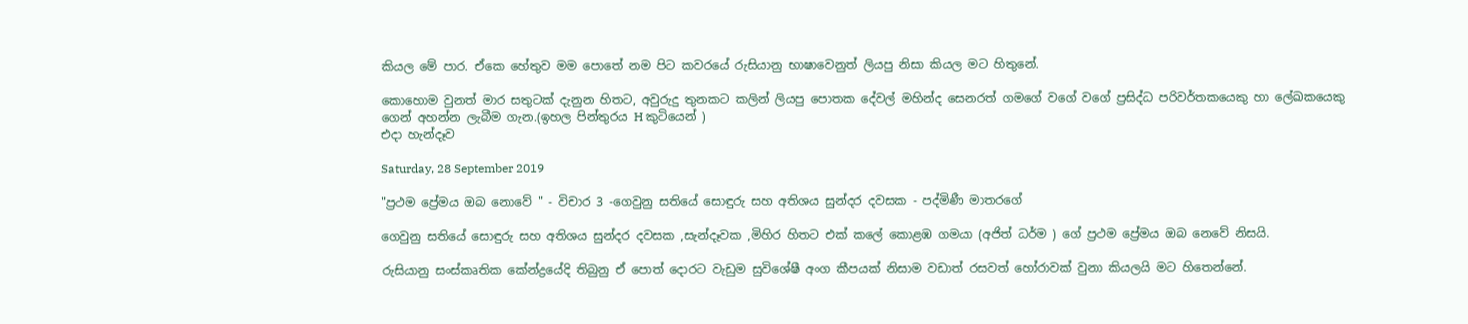කියල මේ පාර. ඒකෙ හේතුව මම පොතේ නම පිට කවරයේ රුසියානු භාෂාවෙනුත් ලියපු නිසා කියල මට හිතුනේ.

කොහොම වුනත් මාර සතුටක් දැනුන හිතට, අවුරුදු තුනකට කලින් ලියපු පොතක දේවල් මහින්ද සෙනරත් ගමගේ වගේ වගේ ප්‍රසිද්ධ පරිවර්තකයෙකු හා ලේඛකයෙකු ගෙන් අහන්න ලැබීම ගැන.(ඉහල පින්තුරය H කුටියෙන් )
එදා හැන්දෑව

Saturday, 28 September 2019

"ප්‍රථම ප්‍රේමය ඔබ නොවේ " - විචාර 3 -ගෙවුනු සතියේ සොඳුරු සහ අතිශය සුන්දර දවසක - පද්මිණී මාතරගේ

ගෙවුනු සතියේ සොඳුරු සහ අතිශය සුන්දර දවසක ,සැන්දෑවක ,මිහිර හිතට එක් කලේ කොළඹ ගමයා (අජිත් ධර්ම ) ගේ ප්‍රථම ප්‍රේමය ඔබ නෙවේ නිසයි.

රුසියානු සංස්කෘතික කේන්ද්‍රයේදි තිබුනු ඒ පොත් දොරට වැඩුම සුවිශේෂී අංග කීපයක් නිසාම වඩාත් රසවත් හෝරාවක් වුනා කියලයි මට හිතෙන්නේ.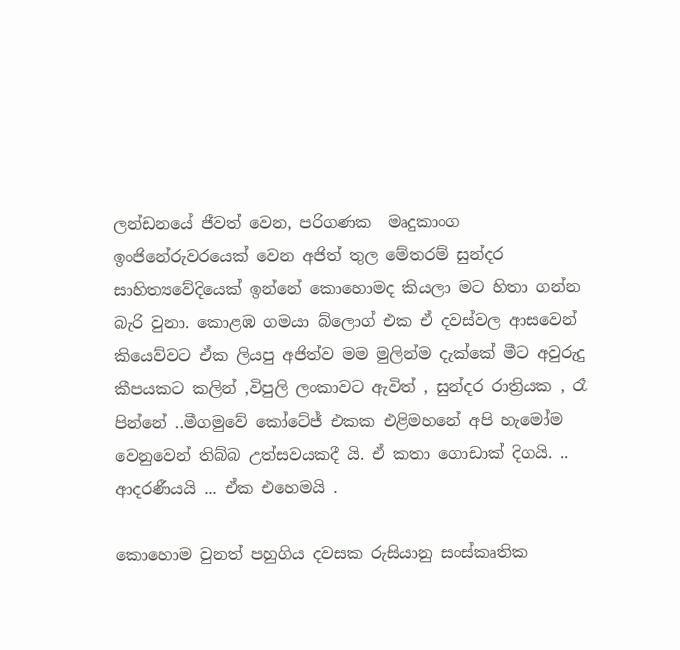ලන්ඩනයේ ජීවත් වෙන, පරිගණක  මෘදුකාංග ඉංජිනේරුවරයෙක් වෙන අජිත් තුල මේතරම් සුන්දර සාහිත්‍යවේදියෙක් ඉන්නේ කොහොමද කියලා මට හිතා ගන්න බැරි වුනා. කොළඹ ගමයා බ්ලොග් එක ඒ දවස්වල ආසවෙන් කියෙව්වට ඒක ලියපු අජිත්ව මම මුලින්ම දැක්කේ මීට අවුරුදු කීපයකට කලින් ,විපුලි ලංකාවට ඇවිත් , සුන්දර රාත්‍රියක , රෑ පින්නේ ..මීගමුවේ කෝටේජ් එකක එළිමහනේ අපි හැමෝම වෙනුවෙන් තිබ්බ උත්සවයකදී යි. ඒ කතා ගොඩාක් දිගයි. .. ආදරණීයයි ... ඒක එහෙමයි .

කොහොම වුනත් පහුගිය දවසක රුසියානු සංස්කෘතික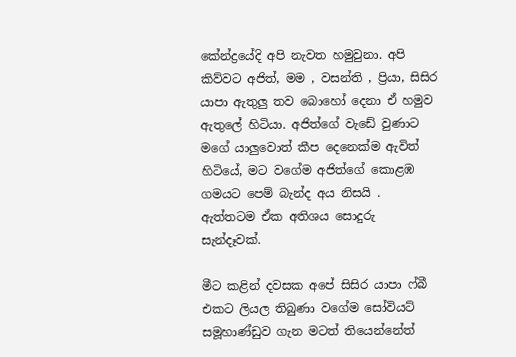කේන්ද්‍රයේදි අපි නැවත හමුවුනා. අපි කිව්වට අජිත්, මම , වසන්ති , ප්‍රියා, සිසිර යාපා ඇතුලු තව බොහෝ දෙනා ඒ හමුව ඇතුලේ හිටියා. අජිත්ගේ වැඩේ වුණාට මගේ යාලුවොත් කීප දෙනෙක්ම ඇවිත් හිටියේ, මට වගේම අජිත්ගේ කොළඹ ගමයට පෙම් බැන්ද අය නිසයි . ඇත්තටම ඒක අතිශය සොදුරු සැන්දෑවක්.

මීට කළින් දවසක අපේ සිසිර යාපා ෆ්බී එකට ලියල තිබුණා වගේම සෝවියට් සමූහාණ්ඩුව ගැන මටත් තියෙන්නේත්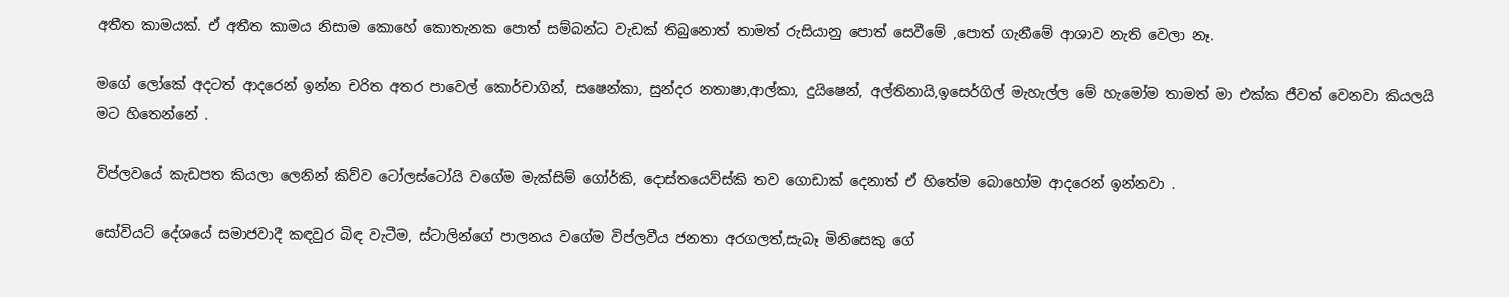අතීත කාමයක්. ඒ අතීත කාමය නිසාම කොහේ කොතැනක පොත් සම්බන්ධ වැඩක් තිබුනොත් තාමත් රුසියානු පොත් සෙවීමේ ,පොත් ගැනීමේ ආශාව නැති වෙලා නෑ.

මගේ ලෝකේ අදටත් ආදරෙන් ඉන්න චරිත අතර පාවෙල් කොර්චාගින්, සෂෙන්කා, සුන්දර නතාෂා,ආල්කා, දුයිෂෙන්, අල්තිනායි,ඉසෙර්ගිල් මැහැල්ල මේ හැමෝම තාමත් මා එක්ක ජීවත් වෙනවා කියලයි මට හිතෙන්නේ .

විප්ලවයේ කැඩපත කියලා ලෙනින් කිව්ව ටෝලස්ටෝයි වගේම මැක්සිම් ගෝර්කි, දොස්තයෙව්ස්කි තව ගොඩාක් දෙනාත් ඒ හිතේම බොහෝම ආදරෙන් ඉන්නවා .

සෝවියට් දේශයේ සමාජවාදී කඳවුර බිඳ වැටීම, ස්ටාලින්ගේ පාලනය වගේම විප්ලවීය ජනතා අරගලත්,සැබෑ මිනිසෙකු ගේ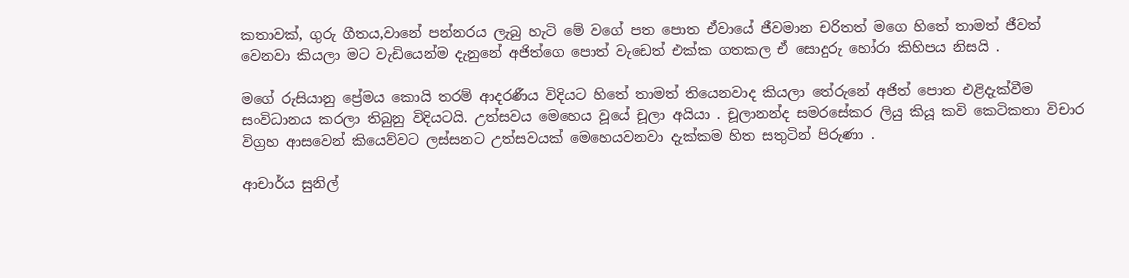කතාවක්, ගුරු ගීතය,වානේ පන්නරය ලැබු හැටි මේ වගේ පත පොත ඒවායේ ජීවමාන චරිතත් මගෙ හිතේ තාමත් ජීවත් වෙනවා කියලා මට වැඩියෙන්ම දැනුනේ අජිත්ගෙ පොත් වැඩෙත් එක්ක ගතකල ඒ සොදුරු හෝරා කිහිපය නිසයි .

මගේ රුසියානු ප්‍රේමය කොයි තරම් ආදරණීය විදියට හිතේ තාමත් තියෙනවාද කියලා තේරුනේ අජිත් පොත එළිදැක්වීම සංවිධානය කරලා තිබුනු විදියටයි. උත්සවය මෙහෙය වූයේ චූලා අයියා . චූලානන්ද සමරසේකර ලියු කියූ කවි කෙටිකතා විචාර විග්‍රහ ආසවෙන් කියෙව්වට ලස්සනට උත්සවයක් මෙහෙයවනවා දැක්කම හිත සතුටින් පිරුණා .

ආචාර්ය සුනිල්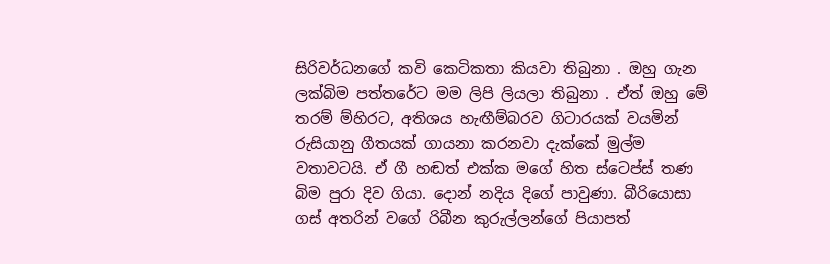සිරිවර්ධනගේ කවි කෙටිකතා කියවා තිබුනා . ඔහු ගැන ලක්බිම පත්තරේට මම ලිපි ලියලා තිබුනා . ඒත් ඔහු මේ තරම් ම්හිරට, අතිශය හැඟීම්බරව ගිටාරයක් වයමින් රුසියානු ගීතයක් ගායනා කරනවා දැක්කේ මුල්ම වතාවටයි. ඒ ගී හඬත් එක්ක මගේ හිත ස්ටෙප්ස් තණ බිම පුරා දිව ගියා. දොන් නදිය දිගේ පාවුණා. බීරියොසා ගස් අතරින් වගේ රිබීන කුරුල්ලන්ගේ පියාපත්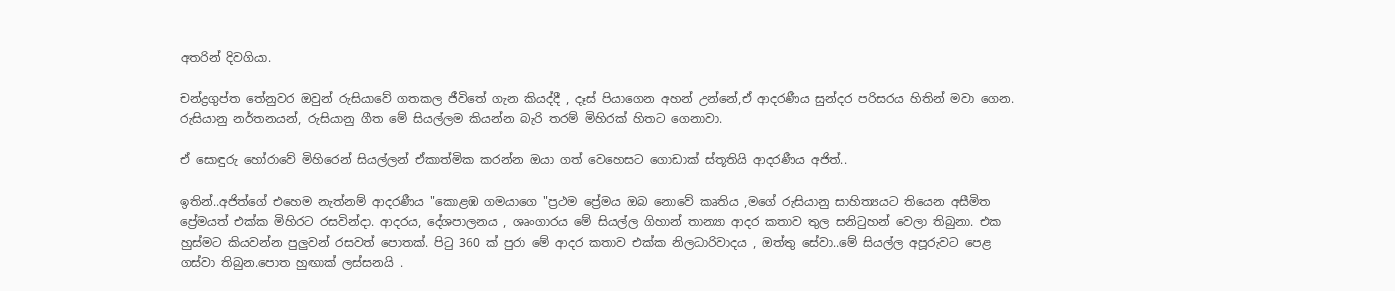අතරින් දිවගියා.

චන්ද්‍රගුප්ත තේනුවර ඔවුන් රුසියාවේ ගතකල ජීවිතේ ගැන කියද්දී , දෑස් පියාගෙන අහන් උන්නේ,ඒ ආදරණීය සුන්දර පරිසරය හිතින් මවා ගෙන. රුසියානු නර්තනයන්, රුසියානු ගීත මේ සියල්ලම කියන්න බැරි තරම් මිහිරක් හිතට ගෙනාවා.

ඒ සොඳුරු හෝරාවේ මිහිරෙන් සියල්ලන් ඒකාත්මික කරන්න ඔයා ගත් වෙහෙසට ගොඩාක් ස්තූතියි ආදරණීය අජිත්..

ඉතින්..අජිත්ගේ එහෙම නැත්නම් ආදරණීය "කොළඹ ගමයාගෙ "ප්‍රථම ප්‍රේමය ඔබ නොවේ කෘතිය ,මගේ රුසියානු සාහිත්‍යයට තියෙන අසීමිත ප්‍රේමයත් එක්ක මිහිරට රසවින්දා. ආදරය, දේශපාලනය , ශෘංගාරය මේ සියල්ල ගිහාන් තාන්‍යා ආදර කතාව තුල සනිටුහන් වෙලා තිබුනා. එක හුස්මට කියවන්න පුලුවන් රසවත් පොතක්. පිටු 360 ක් පුරා මේ ආදර කතාව එක්ක නිලධාරිවාදය , ඔත්තු සේවා..මේ සියල්ල අපූරුවට පෙළ ගස්වා තිබුන.පොත හුඟාක් ලස්සනයි .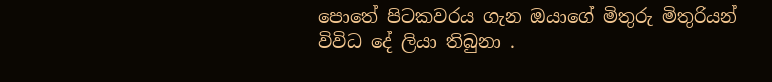පොතේ පිටකවරය ගැන ඔයාගේ මිතුරු මිතුරියන් විවිධ දේ ලියා තිබුනා .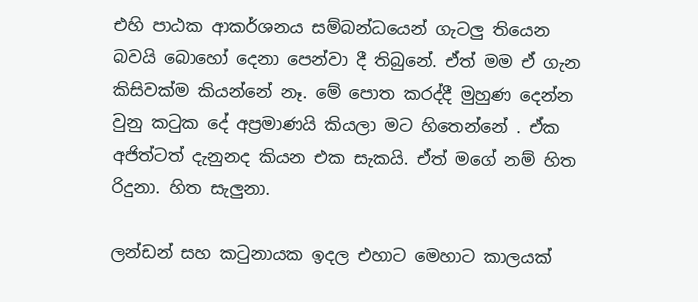එහි පාඨක ආකර්ශනය සම්බන්ධයෙන් ගැටලු තියෙන බවයි බොහෝ දෙනා පෙන්වා දී තිබුනේ. ඒත් මම ඒ ගැන කිසිවක්ම කියන්නේ නෑ. මේ පොත කරද්දී මුහුණ දෙන්න වුනු කටුක දේ අප්‍රමාණයි කියලා මට හිතෙන්නේ . ඒක අජිත්ටත් දැනුනද කියන එක සැකයි. ඒත් මගේ නම් හිත රිදුනා. හිත සැලුනා.

ලන්ඩන් සහ කටුනායක ඉදල එහාට මෙහාට කාලයක්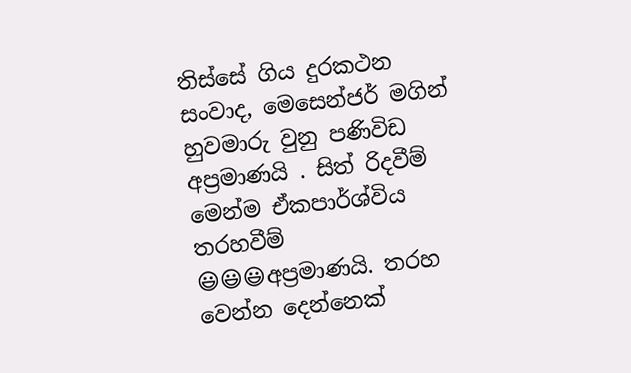තිස්සේ ගිය දුරකථන සංවාද, මෙසෙන්ජර් මගින් හුවමාරු වුනු පණිවිඩ අප්‍රමාණයි . සිත් රිදවීම් මෙන්ම ඒකපාර්ශ්විය තරහවීම් 😃😃😃අප්‍රමාණයි. තරහ වෙන්න දෙන්නෙක්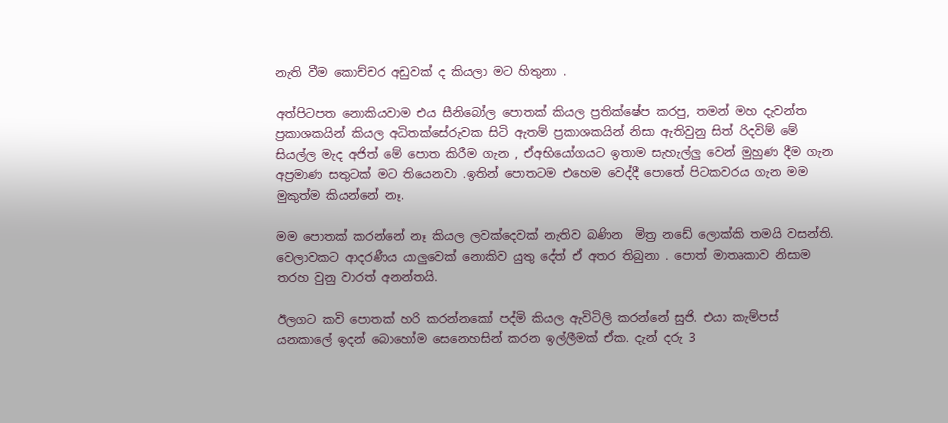නැති වීම කොච්චර අඩුවක් ද කියලා මට හිතුනා .

අත්පිටපත නොකියවාම එය සීනිබෝල පොතක් කියල ප්‍රතික්ෂේප කරපු, තමන් මහ දැවන්ත ප්‍රකාශකයින් කියල අධිතක්සේරුවක සිටි ඇතම් ප්‍රකාශකයින් නිසා ඇතිවුනු සිත් රිදවිම් මේ සියල්ල මැද අජිත් මේ පොත කිරීම ගැන , ඒඅභියෝගයට ඉතාම සැහැල්ලු වෙන් මුහුණ දීම ගැන අප්‍රමාණ සතුටක් මට තියෙනවා .ඉතින් පොතටම එහෙම වෙද්දී පොතේ පිටකවරය ගැන මම මුකුත්ම කියන්නේ නෑ.

මම පොතක් කරන්නේ නෑ කියල ලවක්දෙවක් නැතිව බණින  මිත්‍ර නඩේ ලොක්කි තමයි වසන්ති. වෙලාවකට ආදරණීය යාලුවෙක් නොකිව යුතු දේත් ඒ අතර තිබුනා . පොත් මාතෘකාව නිසාම තරහ වුනු වාරත් අනන්තයි.

ඊලගට කවි පොතක් හරි කරන්නකෝ පද්මි කියල ඇවිටිලි කරන්නේ සුජි. එයා කැම්පස් යනකාලේ ඉදන් බොහෝම සෙනෙහසින් කරන ඉල්ලීමක් ඒක. දැන් දරු 3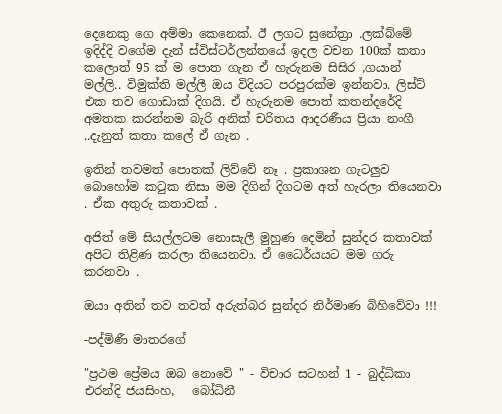දෙනෙකු ගෙ අම්මා කෙනෙක්. ඊ ලගට සුනේත්‍රා .ලක්බ්මේ ඉදිද්දි වගේම දැන් ස්විස්ටර්ලන්තයේ ඉදල වචන 100ක් කතා කලොත් 95 ක් ම පොත ගැන ඒ හැරුනම සිසිර ,ගයාන් මල්ලි.. විමුක්ති මල්ලී ඔය විදියට පරපුරක්ම ඉන්නවා. ලිස්ට් එක තව ගොඩාක් දිගයි. ඒ හැරුනම පොත් කතන්දරේදි අමතක කරන්නම බැරි අනික් චරිතය ආදරණීය ප්‍රියා නංගී ..දැනුත් කතා කලේ ඒ ගැන .

ඉතින් තවමත් පොතක් ලිව්වේ නෑ . ප්‍රකාශන ගැටලුව බොහෝම කටුක නිසා මම දිගින් දිගටම අත් හැරලා තියෙනවා . ඒක අතුරු කතාවක් .

අජිත් මේ සියල්ලටම නොසැලී මුහුණ දෙමින් සුන්දර කතාවක් අපිට තිළිණ කරලා තියෙනවා. ඒ ධෛර්යයට මම ගරු කරනවා .

ඔයා අතින් තව තවත් අරුත්බර සුන්දර නිර්මාණ බිහිවේවා !!!

-පද්මිණී මාතරගේ

"ප්‍රථම ප්‍රේමය ඔබ නොවේ " - විචාර සටහන් 1 - බුද්ධිකා එරන්දි ජයසිංහ,   බෝධිනී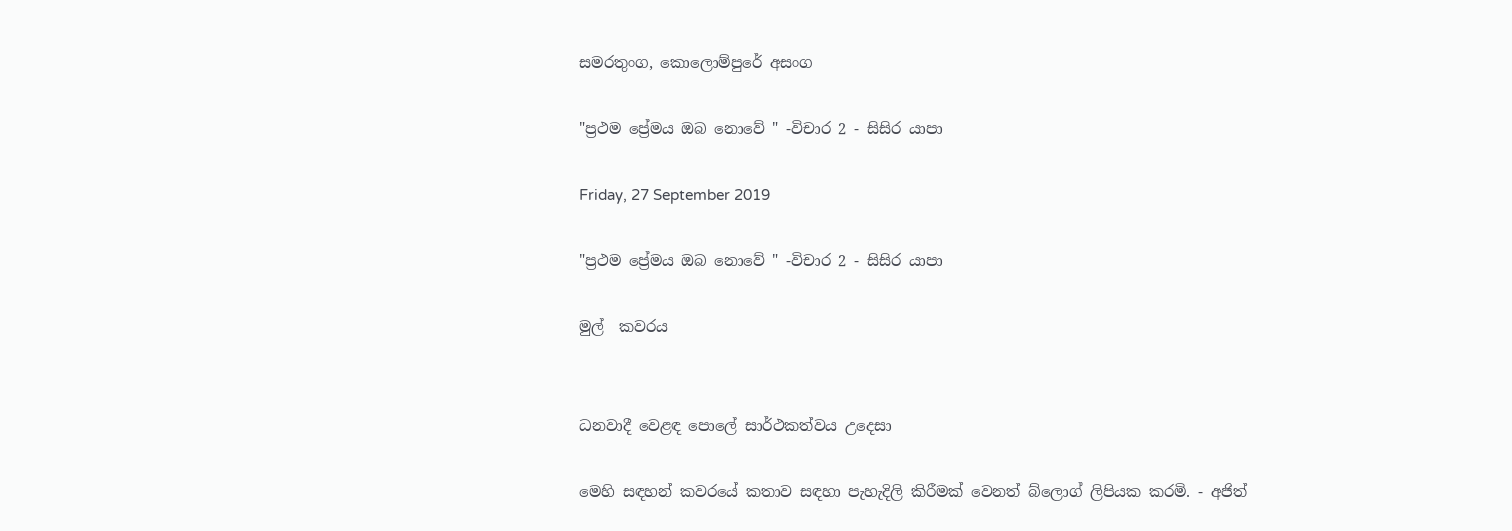සමරතුංග, කොලොම්පුරේ අසංග

"ප්‍රථම ප්‍රේමය ඔබ නොවේ " -විචාර 2 - සිසිර යාපා

Friday, 27 September 2019

"ප්‍රථම ප්‍රේමය ඔබ නොවේ " -විචාර 2 - සිසිර යාපා

මුල්  කවරය


ධනවාදී වෙළඳ පොලේ සාර්ථකත්වය උදෙසා

මෙහි සඳහන් කවරයේ කතාව සඳහා පැහැදිලි කිරීමක් වෙනත් බ්ලොග් ලිපියක කරමි. - අජිත්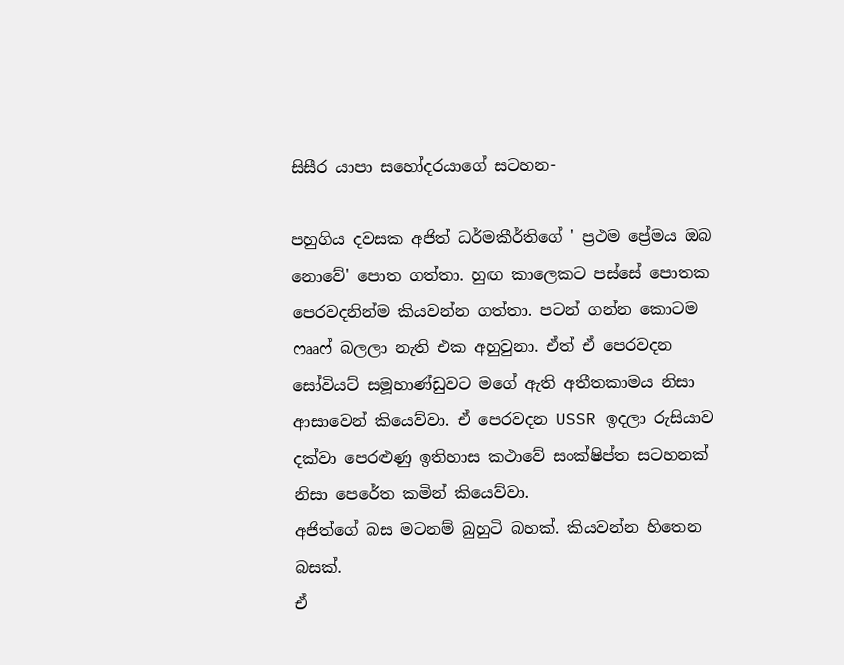සිසීර යාපා සහෝදරයාගේ සටහන-

පහුගිය දවසක අජිත් ධර්මකීර්තිගේ ' ප්‍රථම ප්‍රේමය ඔබ නොවේ' පොත ගත්තා. හුඟ කාලෙකට පස්සේ පොතක පෙරවදනින්ම කියවන්න ගත්තා. පටන් ගන්න කොටම ෆෲෆ් බලලා නැති එක අහුවුනා. ඒත් ඒ පෙරවදන සෝවියට් සමූහාණ්ඩුවට මගේ ඇති අතීතකාමය නිසා ආසාවෙන් කියෙව්වා. ඒ පෙරවදන USSR ඉදලා රුසියාව දක්වා පෙරළුණු ඉතිහාස කථාවේ සංක්ෂිප්ත සටහනක් නිසා පෙරේත කමින් කියෙව්වා.
අජිත්ගේ බස මටනම් බුහුටි බහක්. කියවන්න හිතෙන බසක්.
ඒ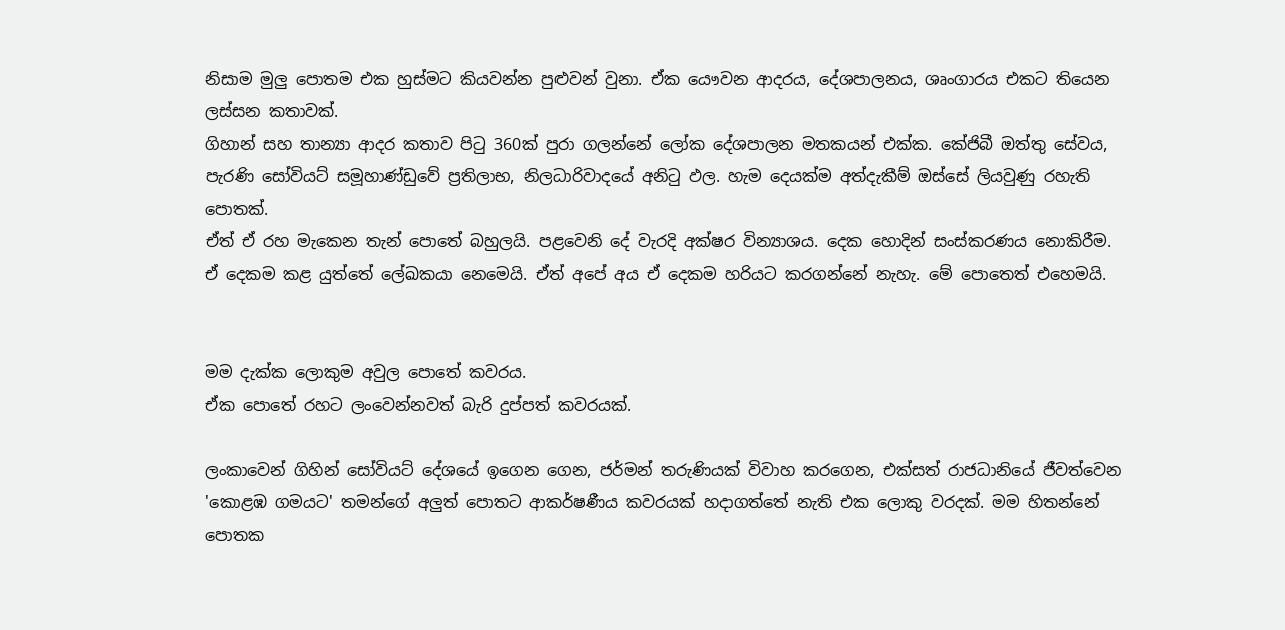නිසාම මුලු පොතම එක හුස්මට කියවන්න පුළුවන් වුනා. ඒක යෞවන ආදරය, දේශපාලනය, ශෘංගාරය එකට තියෙන ලස්සන කතාවක්.
ගිහාන් සහ තාන්‍යා ආදර කතාව පිටු 360ක් පුරා ගලන්නේ ලෝක දේශපාලන මතකයන් එක්ක. කේජිබී ඔත්තු සේවය, පැරණි සෝවියට් සමූහාණ්ඩුවේ ප්‍රතිලාභ, නිලධාරිවාදයේ අනිටු ඵල. හැම දෙයක්ම අත්දැකීම් ඔස්සේ ලියවුණු රහැති පොතක්.
ඒත් ඒ රහ මැකෙන තැන් පොතේ බහුලයි. පළවෙනි දේ වැරදි අක්ෂර වින්‍යාශය. දෙක හොදින් සංස්කරණය නොකිරීම. ඒ දෙකම කළ යුත්තේ ලේඛකයා නෙමෙයි. ඒත් අපේ අය ඒ දෙකම හරියට කරගන්නේ නැහැ. මේ පොතෙත් එහෙමයි.


මම දැක්ක ලොකුම අවුල පොතේ කවරය.
ඒක පොතේ රහට ලංවෙන්නවත් බැරි දුප්පත් කවරයක්.

ලංකාවෙන් ගිහින් සෝවියට් දේශයේ ඉගෙන ගෙන, ජර්මන් තරුණියක් විවාහ කරගෙන, එක්සත් රාජධානියේ ජීවත්වෙන 'කොළඹ ගමයට' තමන්ගේ අලුත් පොතට ආකර්ෂණීය කවරයක් හදාගත්තේ නැති එක ලොකු වරදක්. මම හිතන්නේ පොතක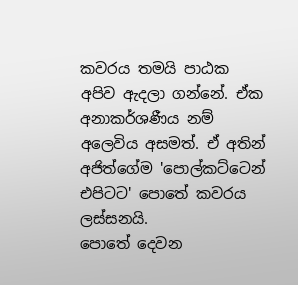කවරය තමයි පාඨක අපිව ඇදලා ගන්නේ. ඒක අනාකර්ශණීය නම් අලෙවිය අසමත්. ඒ අතින් අජිත්ගේම 'පොල්කට්ටෙන් එපිටට' පොතේ කවරය ලස්සනයි.
පොතේ දෙවන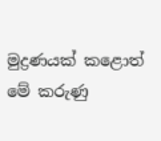මුද්‍රණයක් කළොත් මේ කරුණු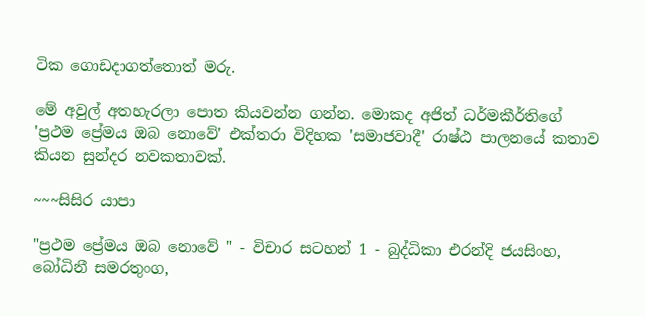ටික ගොඩදාගත්තොත් මරු.

මේ අවුල් අතහැරලා පොත කියවන්න ගන්න. මොකද අජිත් ධර්මකීර්තිගේ 'ප්‍රථම ප්‍රේමය ඔබ නොවේ' එක්තරා විදිහක 'සමාජවාදී' රාෂ්ඨ පාලනයේ කතාව කියන සුන්දර නවකතාවක්.

~~~සිසිර යාපා

"ප්‍රථම ප්‍රේමය ඔබ නොවේ " - විචාර සටහන් 1 - බුද්ධිකා එරන්දි ජයසිංහ,   බෝධිනී සමරතුංග,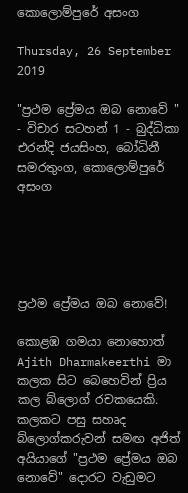කොලොම්පුරේ අසංග

Thursday, 26 September 2019

"ප්‍රථම ප්‍රේමය ඔබ නොවේ " - විචාර සටහන් 1 - බුද්ධිකා එරන්දි ජයසිංහ, බෝධිනී සමරතුංග, කොලොම්පුරේ අසංග





ප්‍රථම ප්‍රේමය ඔබ නොවේ!

කොළඹ ගමයා නොහොත් Ajith Dharmakeerthi මා කලක සිට බෙහෙවින් ප්‍රිය කල බ්ලොග් රචකයෙකි.
කලකට පසු සහෘද බ්ලොග්කරුවන් සමඟ අජිත් අයියාගේ "ප්‍රථම ප්‍රේමය ඔබ නොවේ" දොරට වැඩුමට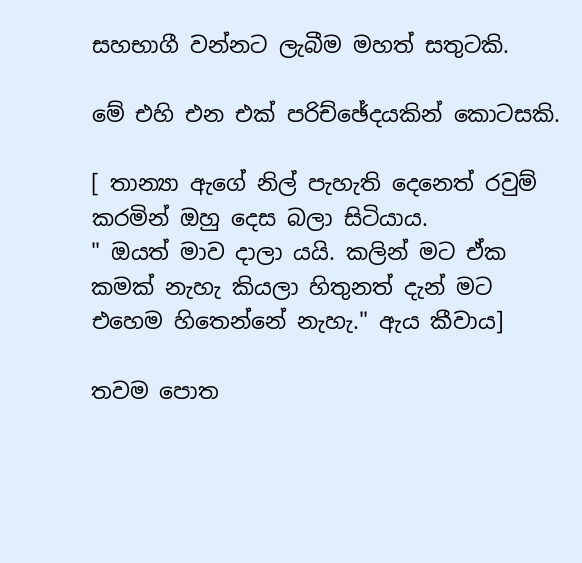සහභාගී වන්නට ලැබීම මහත් සතුටකි.

මේ එහි එන එක් පරිච්ඡේදයකින් කොටසකි.

[ තාන්‍යා ඇගේ නිල් පැහැති දෙනෙත් රවුම් කරමින් ඔහු දෙස බලා සිටියාය.
" ඔයත් මාව දාලා යයි. කලින් මට ඒක කමක් නැහැ කියලා හිතුනත් දැන් මට එහෙම හිතෙන්නේ නැහැ." ඇය කීවාය]

තවම පොත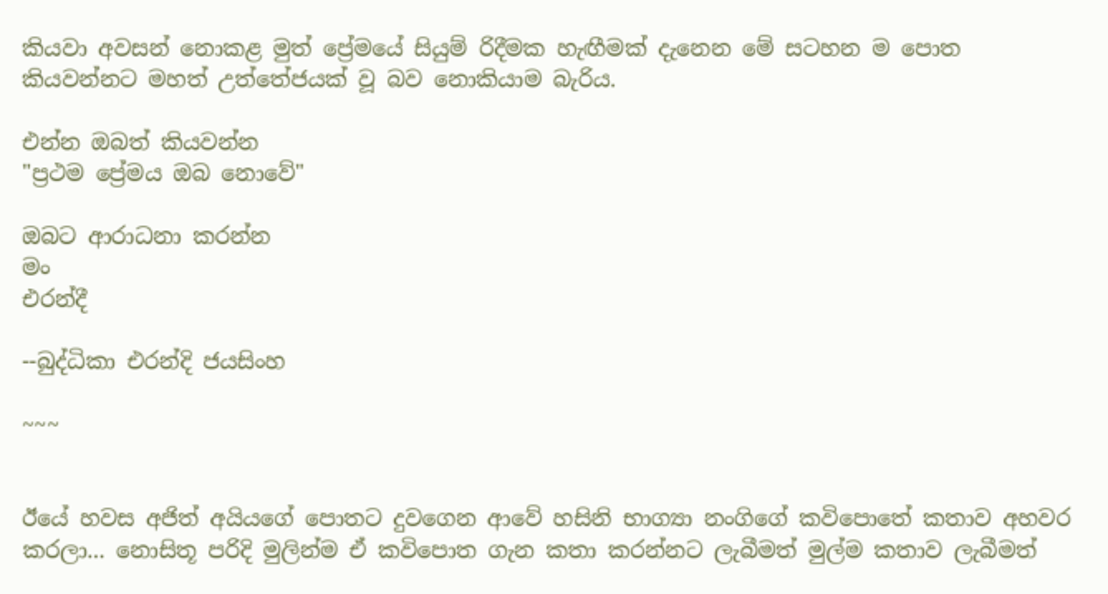කියවා අවසන් නොකළ මුත් ප්‍රේමයේ සියුම් රිදීමක හැඟීමක් දැනෙන මේ සටහන ම පොත කියවන්නට මහත් උත්තේජයක් වූ බව නොකියාම බැරිය.

එන්න ඔබත් කියවන්න
"ප්‍රථම ප්‍රේමය ඔබ නොවේ"

ඔබට ආරාධනා කරන්න
මං
එරන්දී

--බුද්ධිකා එරන්දි ජයසිංහ

~~~


ඊයේ හවස අජිත් අයියගේ පොතට දුවගෙන ආවේ හසිනි භාග්‍යා නංගිගේ කවිපොතේ කතාව අහවර කරලා... නොසිතූ පරිදි මුලින්ම ඒ කවිපොත ගැන කතා කරන්නට ලැබීමත් මුල්ම කතාව ලැබීමත්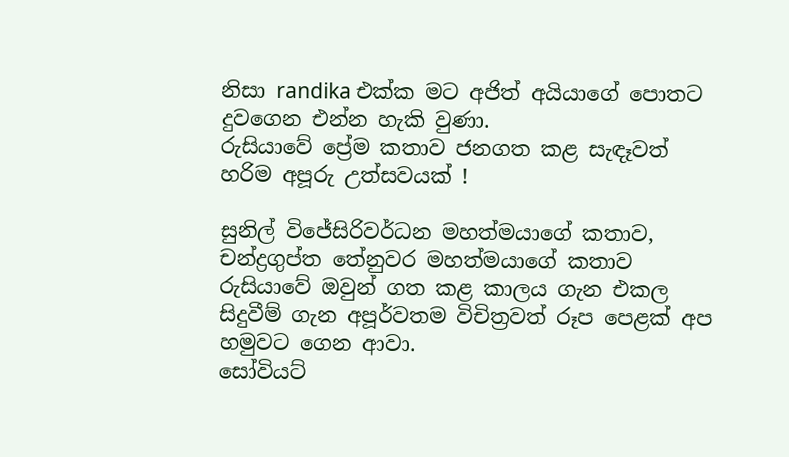නිසා randika එක්ක මට අජිත් අයියාගේ පොතට දුවගෙන එන්න හැකි වුණා.
රුසියාවේ ප්‍රේම කතාව ජනගත කළ සැඳෑවත් හරිම අපූරු උත්සවයක් !

සුනිල් විජේසිරිවර්ධන මහත්මයාගේ කතාව, චන්ද්‍රගුප්ත තේනුවර මහත්මයාගේ කතාව රුසියාවේ ඔවුන් ගත කළ කාලය ගැන එකල සිදුවීම් ගැන අපූර්වතම විචිත්‍රවත් රූප පෙළක් අප හමුවට ගෙන ආවා.
සෝවියට්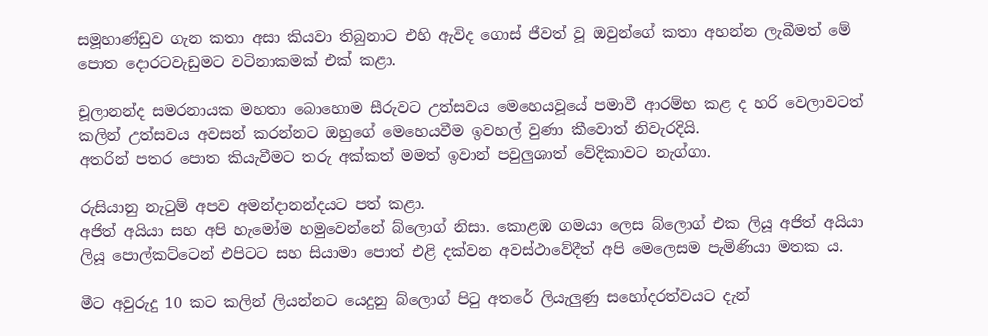සමූහාණ්ඩුව ගැන කතා අසා කියවා තිබුනාට එහි ඇවිද ගොස් ජීවත් වූ ඔවුන්ගේ කතා අහන්න ලැබීමත් මේ පොත දොරටවැඩුමට වටිනාකමක් එක් කළා.

චූලානන්ද සමරනායක මහතා බොහොම සීරුවට උත්සවය මෙහෙයවූයේ පමාවී ආරම්භ කළ ද හරි වෙලාවටත් කලින් උත්සවය අවසන් කරන්නට ඔහුගේ මෙහෙයවීම ඉවහල් වුණා කීවොත් නිවැරදියි.
අතරින් පතර පොත කියැවීමට තරු අක්කත් මමත් ඉවාන් පවුලුශාත් වේදිකාවට නැග්ගා.

රුසියානු නැටුම් අපව අමන්දානන්දයට පත් කළා.
අජිත් අයියා සහ අපි හැමෝම හමුවෙන්නේ බ්ලොග් නිසා. කොළඹ ගමයා ලෙස බ්ලොග් එක ලියූ අජිත් අයියා ලියූ පොල්කට්ටෙන් එපිටට සහ සියාමා පොත් එළි දක්වන අවස්ථාවේදීත් අපි මෙලෙසම පැමිණියා මතක ය.

මීට අවුරුදු 10 කට කලින් ලියන්නට යෙදුනු බ්ලොග් පිටු අතරේ ලියැලුණු සහෝදරත්වයට දැන්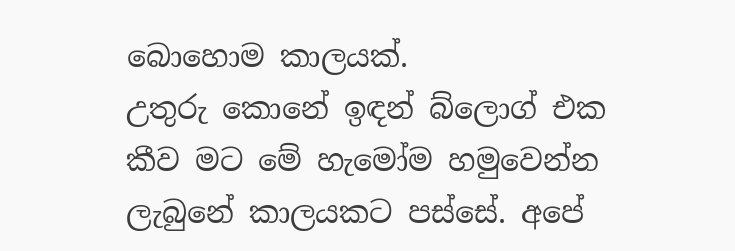බොහොම කාලයක්.
උතුරු කොනේ ඉඳන් බ්ලොග් එක කීව මට මේ හැමෝම හමුවෙන්න ලැබුනේ කාලයකට පස්සේ. අපේ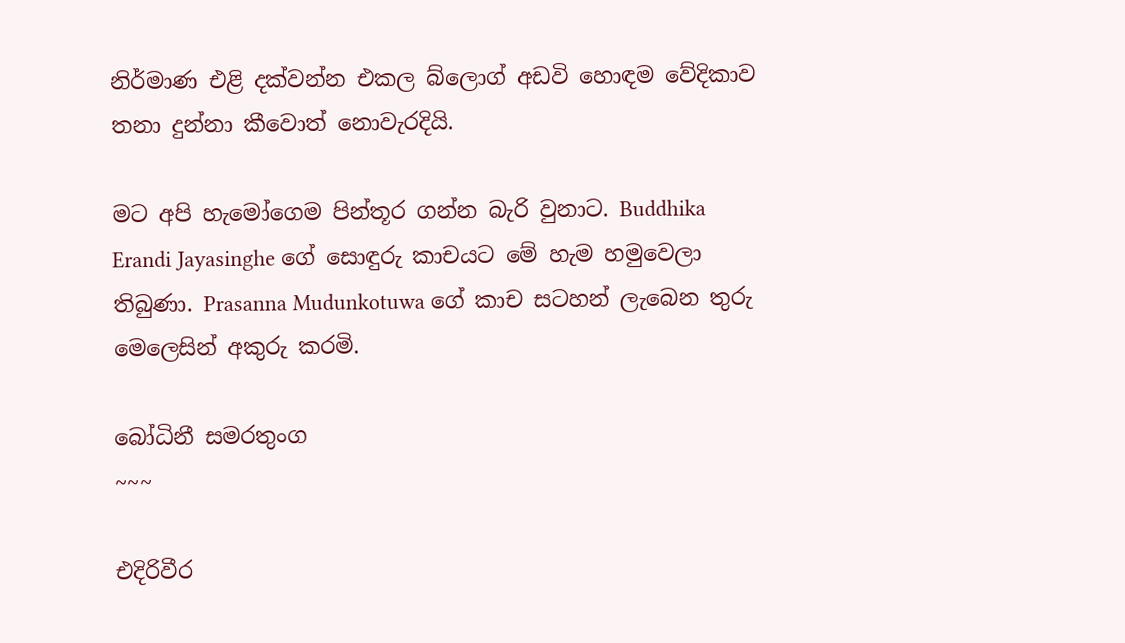නිර්මාණ එළි දක්වන්න එකල බ්ලොග් අඩවි හොඳම වේදිකාව තනා දුන්නා කීවොත් නොවැරදියි.

මට අපි හැමෝගෙම පින්තූර ගන්න බැරි වුනාට. Buddhika Erandi Jayasinghe ගේ සොඳුරු කාචයට මේ හැම හමුවෙලා තිබුණා. Prasanna Mudunkotuwa ගේ කාච සටහන් ලැබෙන තුරු මෙලෙසින් අකුරු කරමි.

බෝධිනී සමරතුංග
~~~

එදිරිවීර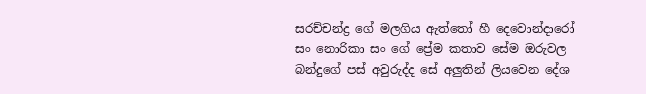සරච්චන්ද්‍ර ගේ මලගිය ඇත්තෝ හී දෙවොන්දාරෝ සං නොරිකා සං ගේ ප්‍රේම කතාව සේම ඔරුවල බන්දුගේ පස් අවුරුද්ද සේ අලුතින් ලියවෙන දේශ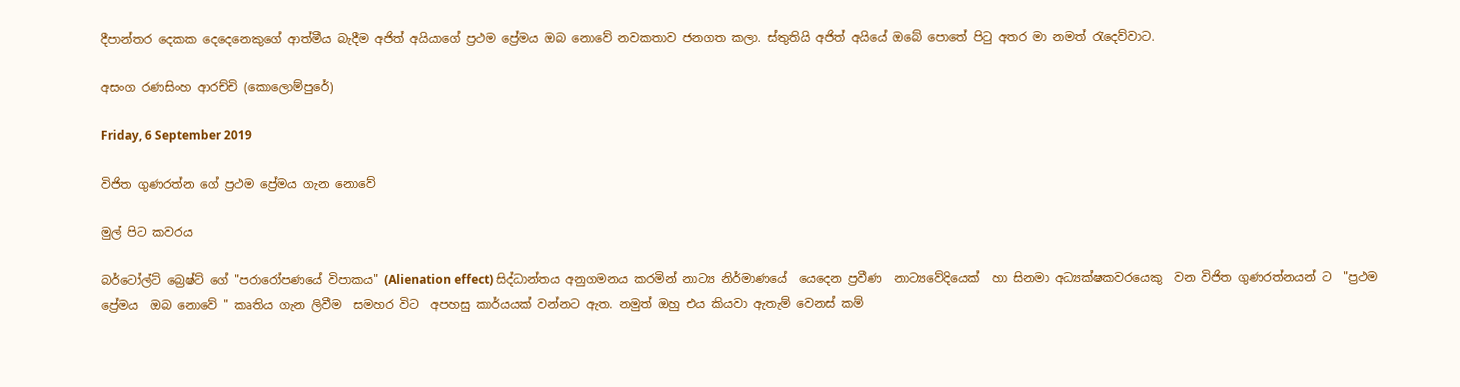දීපාන්තර දෙකක දෙදෙනෙකුගේ ආත්මීය බැදීම අජිත් අයියාගේ ප්‍රථම ප්‍රේමය ඔබ නොවේ නවකතාව ජනගත කලා. ස්තුතියි අජිත් අයියේ ඔබේ පොතේ පිටු අතර මා නමත් රැදෙව්වාට.

අසංග රණසිංහ ආරච්චි (කොලොම්පුරේ)

Friday, 6 September 2019

විජිත ගුණරත්න ගේ ප්‍රථම ප්‍රේමය ගැන නොවේ

මුල් පිට කවරය

බර්ටෝල්ට් බ්‍රෙෂ්ට් ගේ "පරාරෝපණයේ විපාකය" (Alienation effect) සිද්ධාන්තය අනුගමනය කරමින් නාට්‍ය නිර්මාණයේ  යෙදෙන ප්‍රවීණ  නාට්‍යවේදියෙක්  හා සිනමා අධ්‍යක්ෂකවරයෙකු  වන විජිත ගුණරත්නයන් ට  "ප්‍රථම  ප්‍රේමය  ඔබ නොවේ " කෘතිය ගැන ලිවීම  සමහර විට  අපහසු කාර්යයක් වන්නට ඇත. නමුත් ඔහු එය කියවා ඇතැම් වෙනස් කම්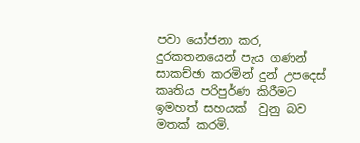පවා යෝජනා කර, දුරකතනයෙන් පැය ගණන් සාකච්ඡා කරමින් දුන් උපදෙස්  කෘතිය පරිපුර්ණ කිරීමට ඉමහත් සහයක්  වුනු බව මතක් කරමි.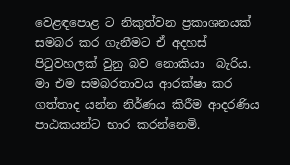වෙළඳපොළ ට නිකුත්වන ප්‍රකාශනයක්  සමබර කර ගැනීමට ඒ අදහස් පිටුවහලක් වුනු බව නොකියා  බැරිය. මා එම සමබරතාවය ආරක්ෂා කර ගත්තාද යන්න නිර්ණය කිරීම ආදරණිය පාඨකයන්ට භාර කරන්නෙමි.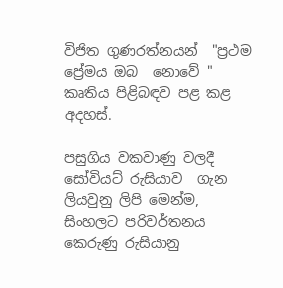විජිත ගුණරත්නයන්  "ප්‍රථම ප්‍රේමය ඔබ  නොවේ " කෘතිය පිළිබඳව පළ කළ අදහස්.

පසුගිය වකවාණු වලදී සෝවියට් රුසියාව  ගැන ලියවුනු ලිපි මෙන්ම, සිංහලට පරිවර්තනය කෙරුණු රුසියානු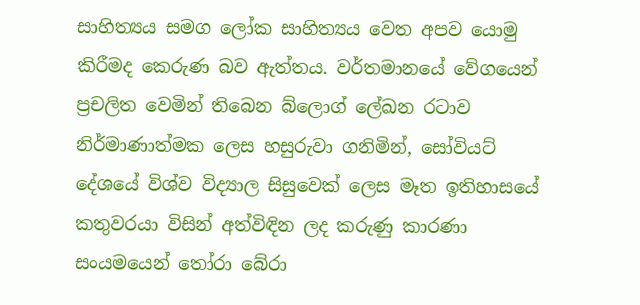සාහිත්‍යය සමග ලෝක සාහිත්‍යය වෙත අපව යොමු කිරීමද කෙරුණ බව ඇත්තය. වර්තමානයේ වේගයෙන් ප්‍රචලිත වෙමින් තිබෙන බ්ලොග් ලේඛන රටාව නිර්මාණාත්මක ලෙස හසුරුවා ගනිමින්, සෝවියට් දේශයේ විශ්ව විද්‍යාල සිසුවෙක් ලෙස මෑත ඉතිහාසයේ කතුවරයා විසින් අත්විඳින ලද කරුණු කාරණා සංයමයෙන් තෝරා බේරා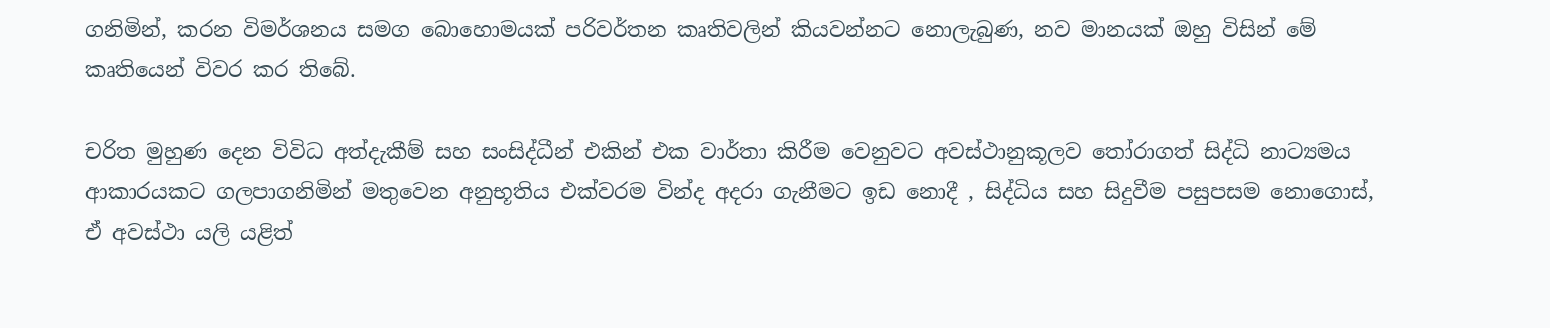ගනිමින්, කරන විමර්ශනය සමග බොහොමයක් පරිවර්තන කෘතිවලින් කියවන්නට නොලැබුණ, නව මානයක් ඔහු විසින් මේ කෘතියෙන් විවර කර තිබේ.

චරිත මුහුණ දෙන විවිධ අත්දැකීම් සහ සංසිද්ධීන් එකින් එක වාර්තා කිරීම වෙනුවට අවස්ථානුකූලව තෝරාගත් සිද්ධි නාට්‍යමය ආකාරයකට ගලපාගනිමින් මතුවෙන අනුභූතිය එක්වරම වින්ද අදරා ගැනීමට ඉඩ නොදී , සිද්ධිය සහ සිදුවීම පසුපසම නොගොස්, ඒ අවස්ථා යලි යළිත්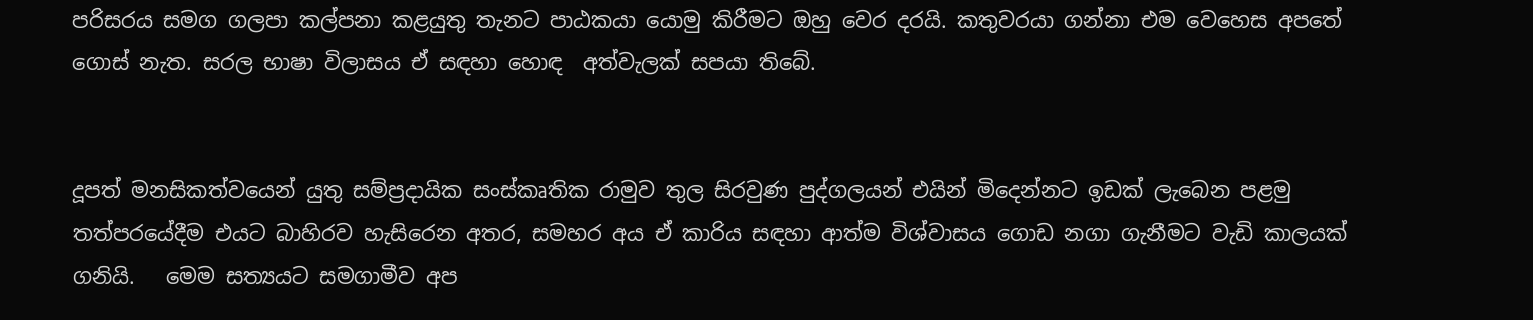පරිසරය සමග ගලපා කල්පනා කළයුතු තැනට පාඨකයා යොමු කිරීමට ඔහු වෙර දරයි. කතුවරයා ගන්නා එම වෙහෙස අපතේ ගොස් නැත. සරල භාෂා විලාසය ඒ සඳහා හොඳ  අත්වැලක් සපයා තිබේ.


දූපත් මනසිකත්වයෙන් යුතු සම්ප්‍රදායික සංස්කෘතික රාමුව තුල සිරවුණ පුද්ගලයන් එයින් මිදෙන්නට ඉඩක් ලැබෙන පළමු තත්පරයේදීම එයට බාහිරව හැසිරෙන අතර, සමහර අය ඒ කාරිය සඳහා ආත්ම විශ්වාසය ගොඩ නගා ගැනීමට වැඩි කාලයක් ගනියි.   මෙම සත්‍යයට සමගාමීව අප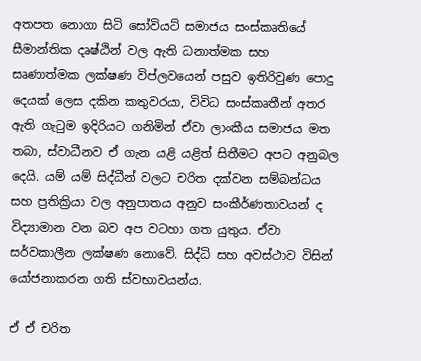අතපත නොගා සිටි සෝවියට් සමාජය සංස්කෘතියේ සීමාන්තික දෘෂ්ඨින් වල ඇති ධනාත්මක සහ සෘණාත්මක ලක්ෂණ විප්ලවයෙන් පසුව ඉතිරිවුණ පොදු දෙයක් ලෙස දකින කතුවරයා, විවිධ සංස්කෘතීන් අතර ඇති ගැටුම ඉදිරියට ගනිමින් ඒවා ලාංකීය සමාජය මත තබා, ස්වාධීනව ඒ ගැන යළි යළිත් සිතීමට අපට අනුබල දෙයි. යම් යම් සිද්ධීන් වලට චරිත දක්වන සම්බන්ධය සහ ප්‍රතික්‍රියා වල අනුපාතය අනුව සංකීර්ණතාවයන් ද විද්‍යාමාන වන බව අප වටහා ගත යුතුය. ඒවා සර්වකාලීන ලක්ෂණ නොවේ. සිද්ධි සහ අවස්ථාව විසින් යෝජනාකරන ගති ස්වභාවයන්ය.

ඒ ඒ චරිත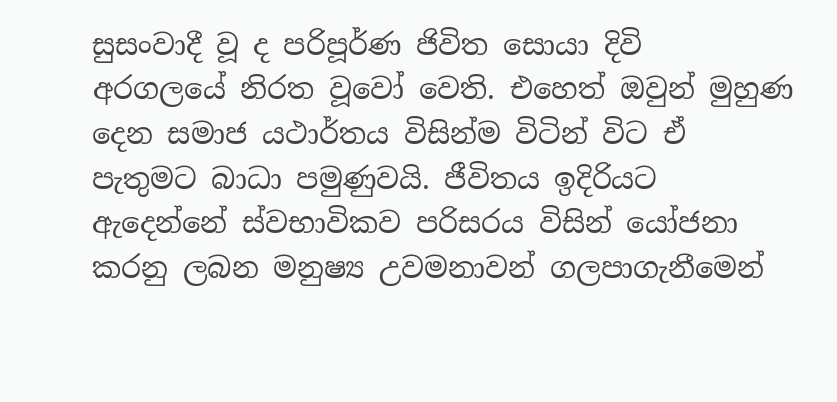සුසංවාදී වූ ද පරිපූර්ණ ජිවිත සොයා දිවි  අරගලයේ නිරත වූවෝ වෙති. එහෙත් ඔවුන් මුහුණ දෙන සමාජ යථාර්තය විසින්ම විටින් විට ඒ පැතුමට බාධා පමුණුවයි. ජීවිතය ඉදිරියට ඇදෙන්නේ ස්වභාවිකව පරිසරය විසින් යෝජනා කරනු ලබන මනුෂ්‍ය උවමනාවන් ගලපාගැනීමෙන්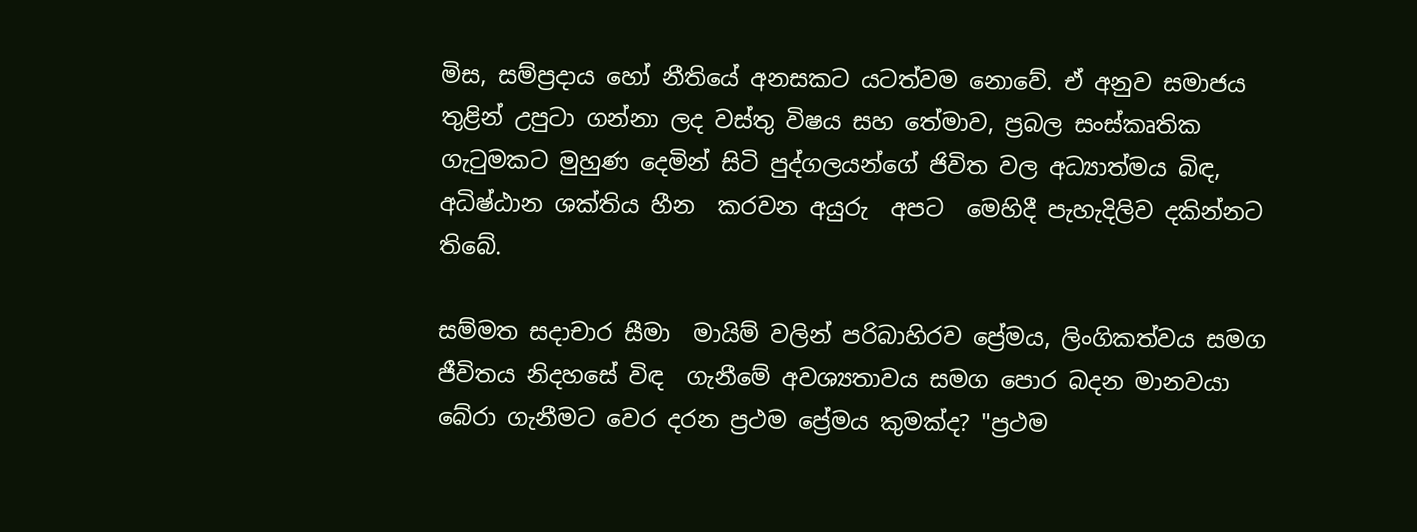මිස, සම්ප්‍රදාය හෝ නීතියේ අනසකට යටත්වම නොවේ. ඒ අනුව සමාජය තුළින් උපුටා ගන්නා ලද වස්තු විෂය සහ තේමාව, ප්‍රබල සංස්කෘතික ගැටුමකට මුහුණ දෙමින් සිටි පුද්ගලයන්ගේ ජිවිත වල අධ්‍යාත්මය බිඳ, අධිෂ්ඨාන ශක්තිය හීන  කරවන අයුරු  අපට  මෙහිදී පැහැදිලිව දකින්නට තිබේ.

සම්මත සදාචාර සීමා  මායිම් වලින් පරිබාහිරව ප්‍රේමය, ලිංගිකත්වය සමග ජීවිතය නිදහසේ විඳ  ගැනීමේ අවශ්‍යතාවය සමග පොර බදන මානවයා   බේරා ගැනීමට වෙර දරන ප්‍රථම ප්‍රේමය කුමක්ද? "ප්‍රථම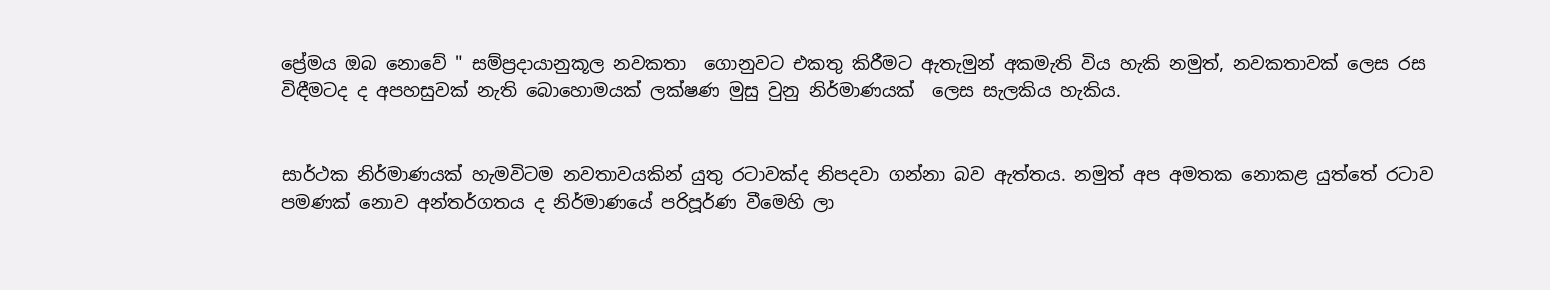ප්‍රේමය ඔබ නොවේ " සම්ප්‍රදායානුකූල නවකතා  ගොනුවට එකතු කිරීමට ඇතැමුන් අකමැති විය හැකි නමුත්, නවකතාවක් ලෙස රස විඳීමටද ද අපහසුවක් නැති බොහොමයක් ලක්ෂණ මුසු වුනු නිර්මාණයක්  ලෙස සැලකිය හැකිය.


සාර්ථක නිර්මාණයක් හැමවිටම නවතාවයකින් යුතු රටාවක්ද නිපදවා ගන්නා බව ඇත්තය. නමුත් අප අමතක නොකළ යුත්තේ රටාව පමණක් නොව අන්තර්ගතය ද නිර්මාණයේ පරිපූර්ණ වීමෙහි ලා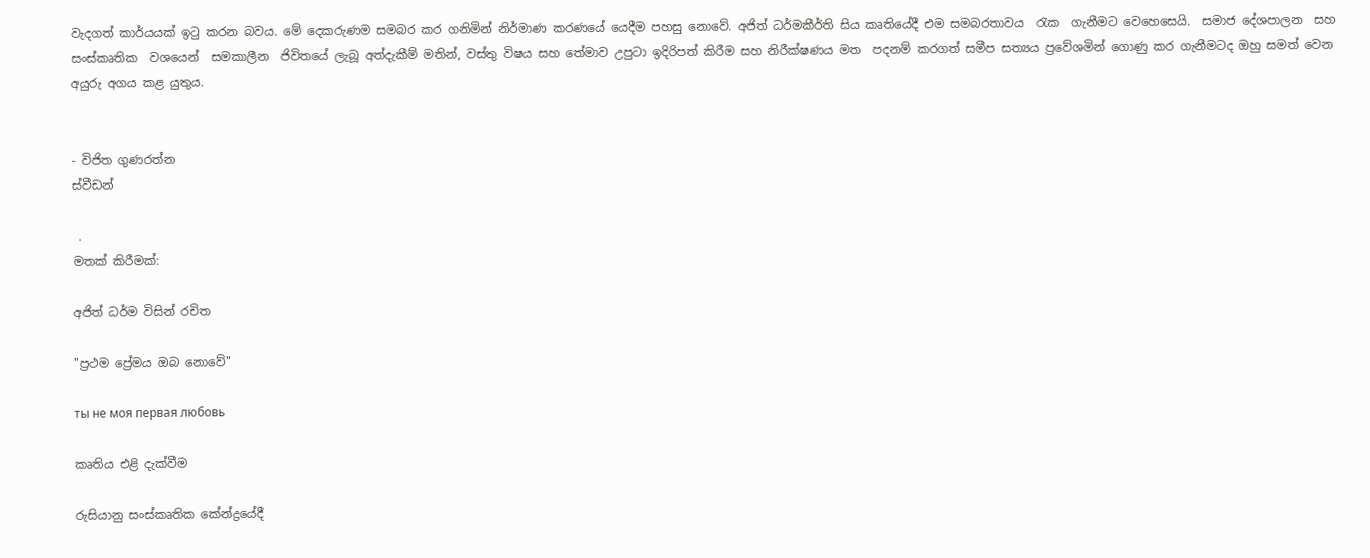වැදගත් කාර්යයක් ඉටු කරන බවය. මේ දෙකරුණම සමබර කර ගනිමින් නිර්මාණ කරණයේ යෙදීම පහසු නොවේ. අජිත් ධර්මකීර්ති සිය කෘතියේදී එම සමබරතාවය  රැක  ගැනීමට වෙහෙසෙයි.  සමාජ දේශපාලන  සහ සංස්කෘතික  වශයෙන්  සමකාලීන  ජිවිතයේ ලැබූ අත්දැකීම් මතින්, වස්තු විෂය සහ තේමාව උපුටා ඉදිරිපත් කිරීම සහ නිරීක්ෂණය මත  පදනම් කරගත් සමීප සත්‍යය ප්‍රවේශමින් ගොණු කර ගැනීමටද ඔහු සමත් වෙන අයුරු අගය කළ යුතුය.


- විජිත ගුණරත්න
ස්වීඩන්

 .
මතක් කිරීමක්:

අජිත් ධර්ම විසින් රචිත

"ප්‍රථම ප්‍රේමය ඔබ නොවේ"

ты не моя первая любовь

කෘතිය එළි දැක්වීම

රුසියානු සංස්කෘතික කේන්ද්‍රයේදී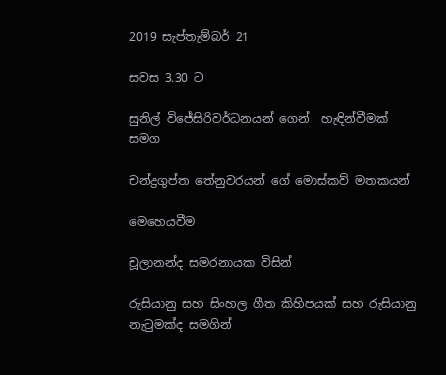2019 සැප්තැම්බර් 21

සවස 3.30 ට

සුනිල් විජේසිරිවර්ධනයන් ගෙන්  හැඳින්වීමක්  සමග

චන්ද්‍රගුප්ත තේනුවරයන් ගේ මොස්කව් මතකයන්

මෙහෙයවීම

චූලානන්ද සමරනායක විසින්

රුසියානු සහ සිංහල ගීත කිහිපයක් සහ රුසියානු නැටුමක්ද සමගින්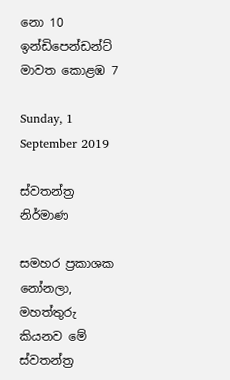නො 10 ඉන්ඩිපෙන්ඩන්ට් මාවත කොළඹ 7

Sunday, 1 September 2019

ස්වතන්ත්‍ර නිර්මාණ

සමහර ප්‍රකාශක නෝනලා, මහත්තුරු කියනව මේ ස්වතන්ත්‍ර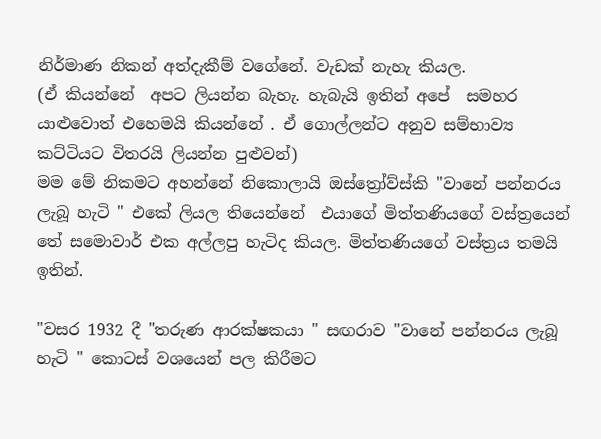නිර්මාණ නිකන් අත්දැකීම් වගේනේ. වැඩක් නැහැ කියල.
(ඒ කියන්නේ  අපට ලියන්න බැහැ. හැබැයි ඉතින් අපේ  සමහර යාළුවොත් එහෙමයි කියන්නේ . ඒ ගොල්ලන්ට අනුව සම්භාව්‍ය කට්ටියට විතරයි ලියන්න පුළුවන්)
මම මේ නිකමට අහන්නේ නිකොලායි ඔස්ත්‍රෝව්ස්කි "වානේ පන්නරය ලැබූ හැටි " එකේ ලියල තියෙන්නේ  එයාගේ මිත්තණියගේ වස්ත්‍රයෙන් තේ සමොවාර් එක අල්ලපු හැටිද කියල. මිත්තණියගේ වස්ත්‍රය තමයි ඉතින්.

"වසර 1932 දී "තරුණ ආරක්ෂකයා " සඟරාව "වානේ පන්නරය ලැබූ හැටි " කොටස් වශයෙන් පල කිරීමට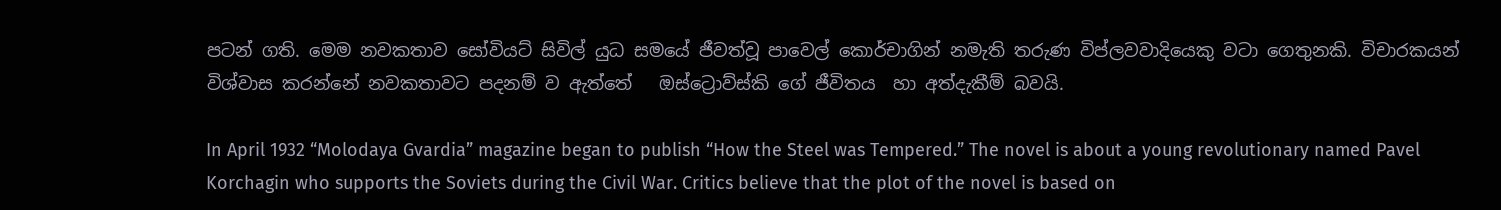පටන් ගති. මෙම නවකතාව සෝවියට් සිවිල් යුධ සමයේ ජීවත්වූ පාවෙල් කොර්චාගින් නමැති තරුණ විප්ලවවාදියෙකු වටා ගෙතුනකි. විචාරකයන් විශ්වාස කරන්නේ නවකතාවට පදනම් ව ඇත්තේ   ඔස්ට්‍රොව්ස්කි ගේ ජීවිතය  හා අත්දැකීම් බවයි.

In April 1932 “Molodaya Gvardia” magazine began to publish “How the Steel was Tempered.” The novel is about a young revolutionary named Pavel Korchagin who supports the Soviets during the Civil War. Critics believe that the plot of the novel is based on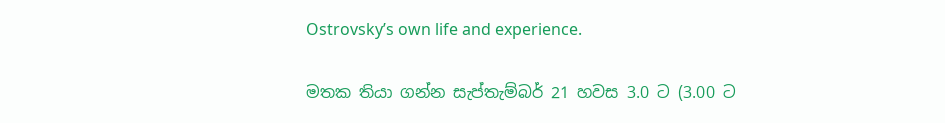Ostrovsky’s own life and experience.

මතක තියා ගන්න සැප්තැම්බර් 21 හවස 3.0 ට (3.00 ට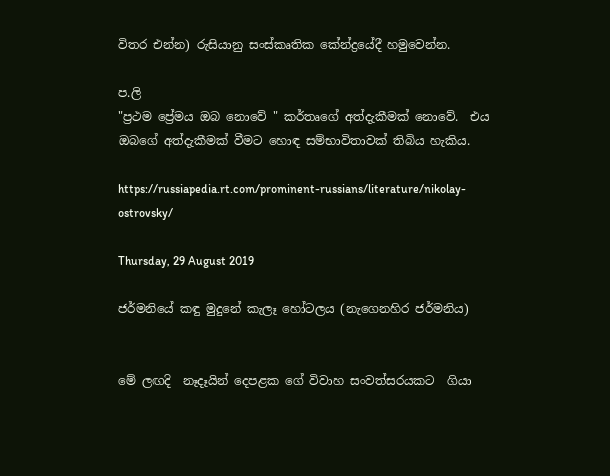විතර එන්න) රුසියානු සංස්කෘතික කේන්ද්‍රයේදී හමුවෙන්න.

ප.ලි
"ප්‍රථම ප්‍රේමය ඔබ නොවේ " කර්තෘගේ අත්දැකීමක් නොවේ.  එය ඔබගේ අත්දැකීමක් වීමට හොඳ සම්භාවිතාවක් තිබිය හැකිය.

https://russiapedia.rt.com/prominent-russians/literature/nikolay-ostrovsky/

Thursday, 29 August 2019

ජර්මනියේ කඳු මුදුනේ කැලෑ හෝටලය (නැගෙනහිර ජර්මනිය)


මේ ලඟදි  නෑදෑයින් දෙපළක ගේ විවාහ සංවත්සරයකට  ගියා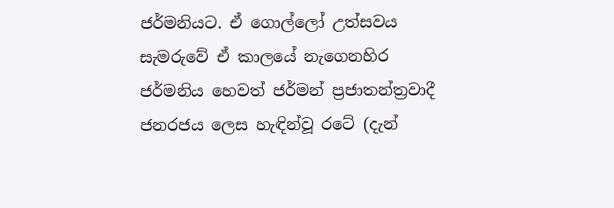ජර්මනියට. ඒ ගොල්ලෝ උත්සවය සැමරුවේ ඒ කාලයේ නැගෙනහිර ජර්මනිය හෙවත් ජර්මන් ප්‍රජාතන්ත්‍රවාදී ජනරජය ලෙස හැඳින්වූ රටේ (දැන්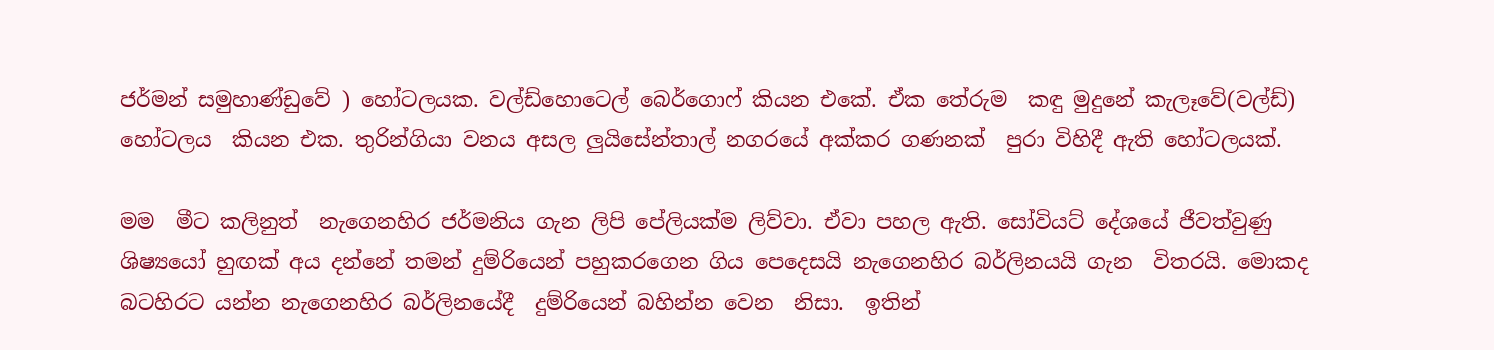ජර්මන් සමුහාණ්ඩුවේ ) හෝටලයක. වල්ඩ්හොටෙල් බෙර්ගොෆ් කියන එකේ. ඒක තේරුම  කඳු මුදුනේ කැලෑවේ(වල්ඩ්)  හෝටලය  කියන එක. තුරින්ගියා වනය අසල ලුයිසේන්තාල් නගරයේ අක්කර ගණනක්  පුරා විහිදී ඇති හෝටලයක්.

මම  මීට කලිනුත්  නැගෙනහිර ජර්මනිය ගැන ලිපි පේලියක්ම ලිව්වා. ඒවා පහල ඇති. සෝවියට් දේශයේ ජීවත්වුණු ශිෂ්‍යයෝ හුඟක් අය දන්නේ තමන් දුම්රියෙන් පහුකරගෙන ගිය පෙදෙසයි නැගෙනහිර බර්ලිනයයි ගැන  විතරයි. මොකද බටහිරට යන්න නැගෙනහිර බර්ලිනයේදී  දුම්රියෙන් බහින්න වෙන  නිසා.  ඉතින්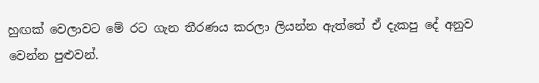හුඟක් වෙලාවට මේ රට ගැන තීරණය කරලා ලියන්න ඇත්තේ ඒ දැකපු දේ අනුව වෙන්න පුළුවන්.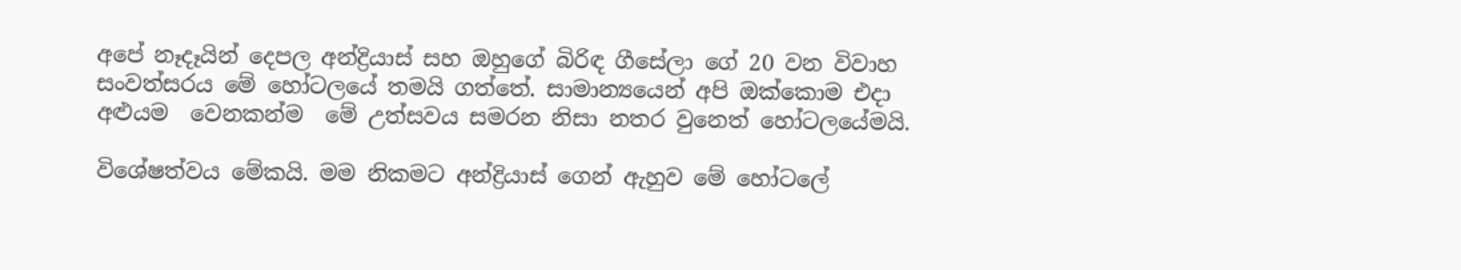අපේ නෑදෑයින් දෙපල අන්ද්‍රියාස් සහ ඔහුගේ බිරිඳ ගීසේලා ගේ 20 වන විවාහ සංවත්සරය මේ හෝටලයේ තමයි ගත්තේ. සාමාන්‍යයෙන් අපි ඔක්කොම එදා අළුයම  වෙනකන්ම  මේ උත්සවය සමරන නිසා නතර වුනෙත් හෝටලයේමයි.

විශේෂත්වය මේකයි. මම නිකමට අන්ද්‍රියාස් ගෙන් ඇහුව මේ හෝටලේ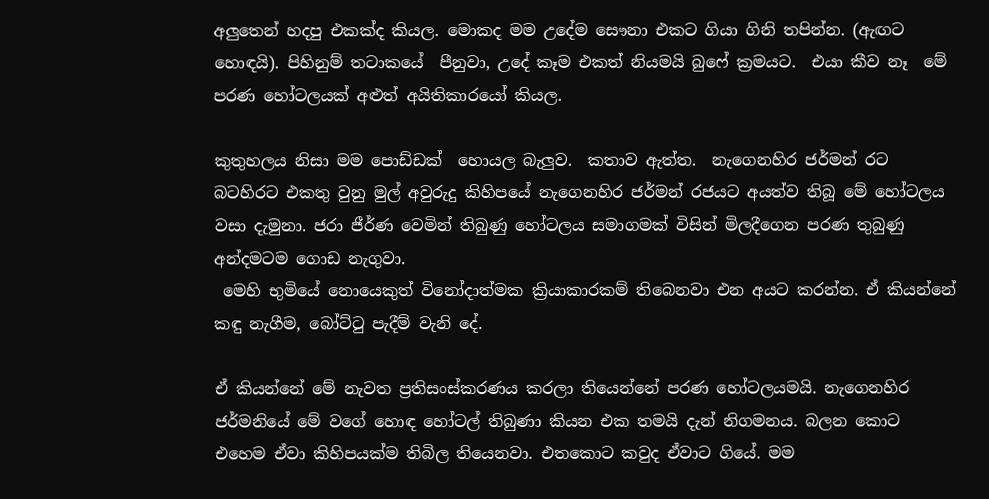අලුතෙන් හදපු එකක්ද කියල. මොකද මම උදේම සෞනා එකට ගියා ගිනි තපින්න. (ඇඟට හොඳයි). පිහිනුම් තටාකයේ  පීනුවා, උදේ කෑම එකත් නියමයි බුෆේ ක්‍රමයට.  එයා කීව නෑ  මේ පරණ හෝටලයක් අළුත් අයිතිකාරයෝ කියල.

කුතුහලය නිසා මම පොඩ්ඩක්  හොයල බැලුව.  කතාව ඇත්ත.  නැගෙනහිර ජර්මන් රට බටහිරට එකතු වුනු මුල් අවුරුදු කිහිපයේ නැගෙනහිර ජර්මන් රජයට අයත්ව තිබූ මේ හෝටලය වසා දැමුනා. ජරා ජීර්ණ වෙමින් තිබුණු හෝටලය සමාගමක් විසින් මිලදීගෙන පරණ තුබුණු අන්දමටම ගොඩ නැගුවා.
 මෙහි භුමියේ නොයෙකුත් විනෝදාත්මක ක්‍රියාකාරකම් තිබෙනවා එන අයට කරන්න. ඒ කියන්නේ කඳු නැගීම, බෝට්ටු පැදීම් වැනි දේ.

ඒ කියන්නේ මේ නැවත ප්‍රතිසංස්කරණය කරලා තියෙන්නේ පරණ හෝටලයමයි. නැගෙනහිර ජර්මනියේ මේ වගේ හොඳ හෝටල් තිබුණා කියන එක තමයි දැන් නිගමනය. බලන කොට එහෙම ඒවා කිහිපයක්ම තිබිල තියෙනවා. එතකොට කවුද ඒවාට ගියේ. මම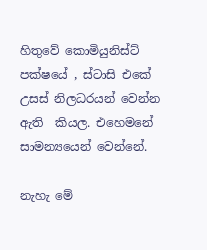හිතුවේ කොමියුනිස්ට් පක්ෂයේ , ස්ටාසි එකේ උසස් නිලධරයන් වෙන්න ඇති  කියල. එහෙමනේ සාමන්‍යයෙන් වෙන්නේ.

නැහැ මේ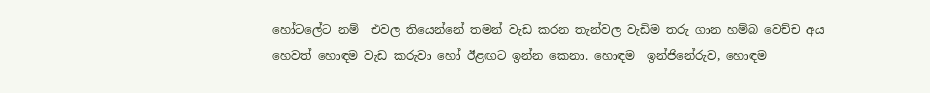හෝටලේට නම්  එවල තියෙන්නේ තමන් වැඩ කරන තැන්වල වැඩිම තරු ගාන හම්බ වෙච්ච අය හෙවත් හොඳම වැඩ කරුවා හෝ ඊළඟට ඉන්න කෙනා. හොඳම  ඉන්ජිනේරුව, හොඳම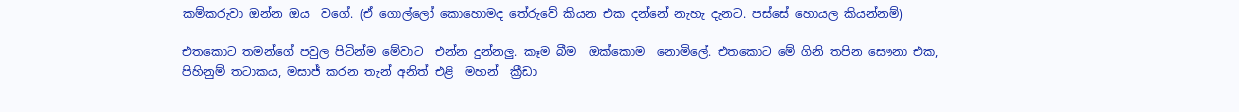කම්කරුවා ඔන්න ඔය  වගේ. (ඒ ගොල්ලෝ කොහොමද තේරුවේ කියන එක දන්නේ නැහැ දැනට. පස්සේ හොයල කියන්නම්)

එතකොට තමන්ගේ පවුල පිටින්ම මේවාට  එන්න දුන්නලු. කෑම බීම  ඔක්කොම  නොමිලේ. එතකොට මේ ගිනි තපින සෞනා එක, පිහිනුම් තටාකය, මසාජ් කරන තැන් අනිත් එළි  මහන්  ක්‍රීඩා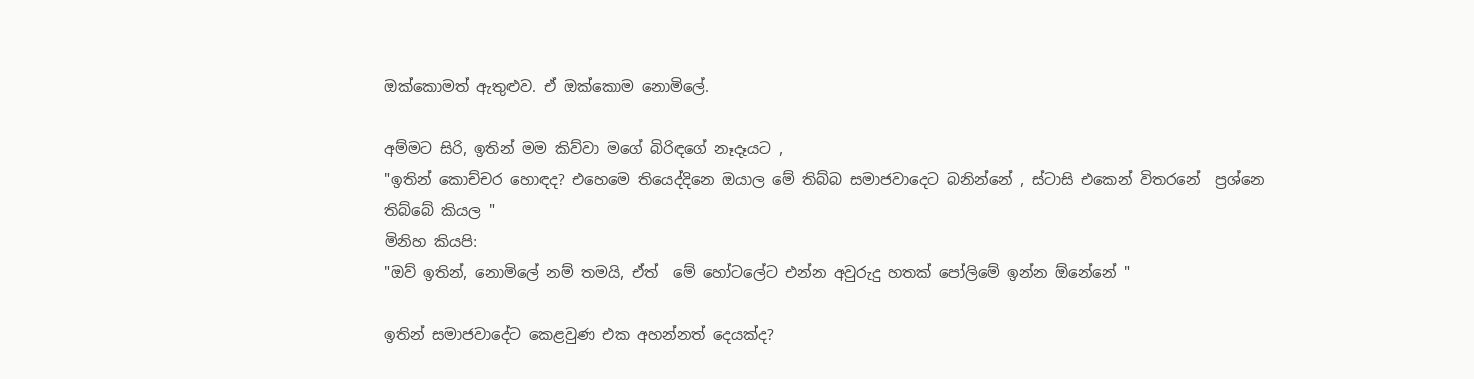ඔක්කොමත් ඇතුළුව. ඒ ඔක්කොම නොමිලේ.

අම්මට සිරි, ඉතින් මම කිව්වා මගේ බිරිඳගේ නෑදෑයට ,
"ඉතින් කොච්චර හොඳද? එහෙමෙ තියෙද්දිනෙ ඔයාල මේ තිබ්බ සමාජවාදෙට බනින්නේ , ස්ටාසි එකෙන් විතරනේ  ප්‍රශ්නෙ තිබ්බේ කියල "
මිනිහ කියපි:
"ඔව් ඉතින්, නොමිලේ නම් තමයි, ඒත්  මේ හෝටලේට එන්න අවුරුදු හතක් පෝලිමේ ඉන්න ඕනේනේ "

ඉතින් සමාජවාදේට කෙළවුණ එක අහන්නත් දෙයක්ද?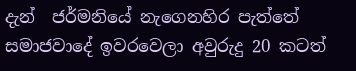දැන්  ජර්මනියේ නැගෙනහිර පැත්තේ සමාජවාදේ ඉවරවෙලා අවුරුදු 20 කටත්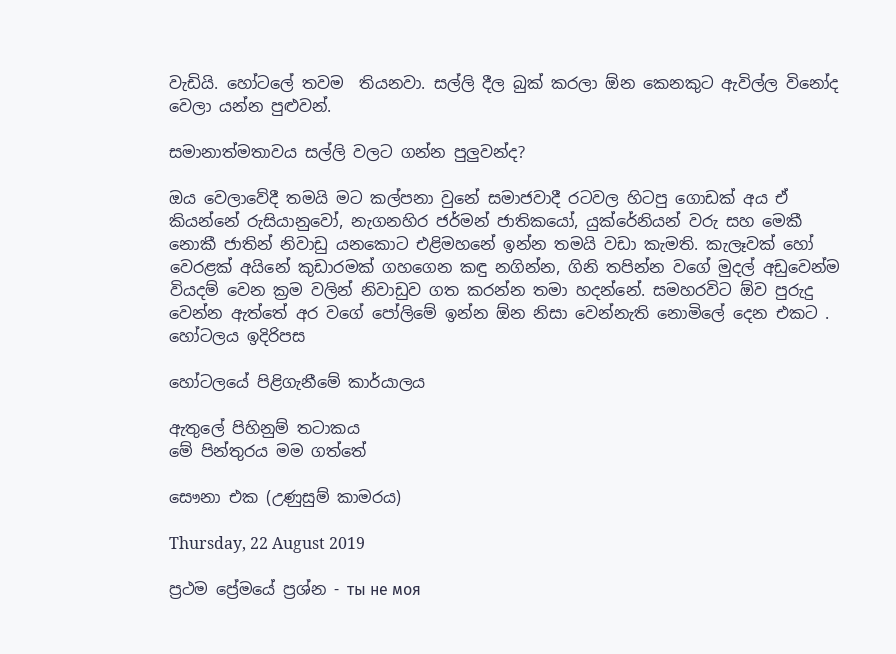වැඩියි. හෝටලේ තවම  තියනවා. සල්ලි දීල බුක් කරලා ඕන කෙනකුට ඇවිල්ල විනෝද වෙලා යන්න පුළුවන්.

සමානාත්මතාවය සල්ලි වලට ගන්න පුලුවන්ද?

ඔය වෙලාවේදී තමයි මට කල්පනා වුනේ සමාජවාදී රටවල හිටපු ගොඩක් අය ඒ  කියන්නේ රුසියානුවෝ, නැගනහිර ජර්මන් ජාතිකයෝ, යුක්රේනියන් වරු සහ මෙකී  නොකී ජාතින් නිවාඩු යනකොට එළිමහනේ ඉන්න තමයි වඩා කැමති. කැලෑවක් හෝ වෙරළක් අයිනේ කුඩාරමක් ගහගෙන කඳු නගින්න, ගිනි තපින්න වගේ මුදල් අඩුවෙන්ම  වියදම් වෙන ක්‍රම වලින් නිවාඩුව ගත කරන්න තමා හදන්නේ. සමහරවිට ඕව පුරුදු වෙන්න ඇත්තේ අර වගේ පෝලිමේ ඉන්න ඕන නිසා වෙන්නැති නොමිලේ දෙන එකට .
හෝටලය ඉදිරිපස

හෝටලයේ පිළිගැනීමේ කාර්යාලය

ඇතුලේ පිහිනුම් තටාකය
මේ පින්තුරය මම ගත්තේ

සෞනා එක (උණුසුම් කාමරය)

Thursday, 22 August 2019

ප්‍රථම ප්‍රේමයේ ප්‍රශ්න - ты не моя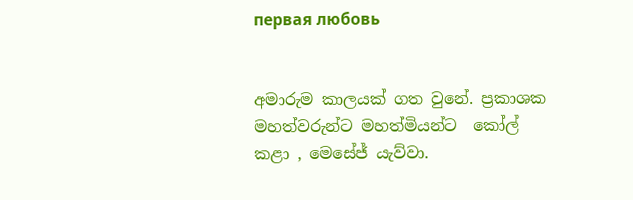первая любовь


අමාරුම කාලයක් ගත වුනේ. ප්‍රකාශක මහත්වරුන්ට මහත්මියන්ට  කෝල් කළා , මෙසේජ් යැව්වා.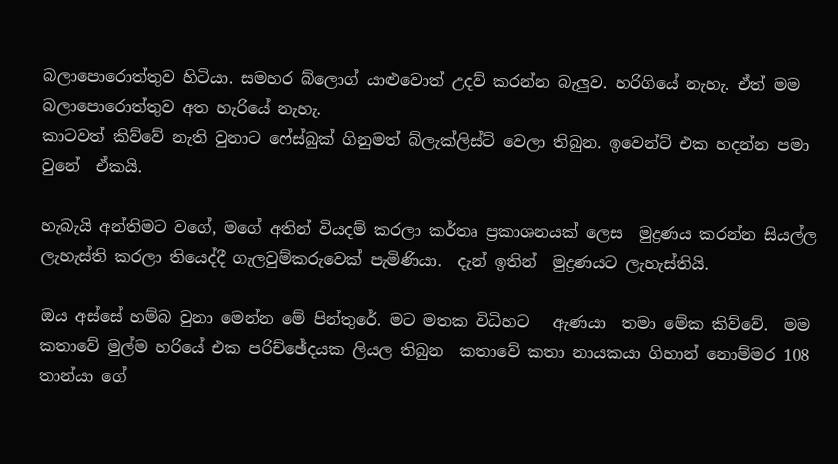බලාපොරොත්තුව හිටියා. සමහර බ්ලොග් යාළුවොත් උදව් කරන්න බැලුව. හරිගියේ නැහැ. ඒත් මම බලාපොරොත්තුව අත හැරියේ නැහැ.
කාටවත් කිව්වේ නැති වුනාට ෆේස්බුක් ගිනුමත් බ්ලැක්ලිස්ට් වෙලා තිබුන. ඉවෙන්ට් එක හදන්න පමා වුනේ  ඒකයි.

හැබැයි අන්තිමට වගේ, මගේ අතින් වියදම් කරලා කර්තෘ ප්‍රකාශනයක් ලෙස  මුද්‍රණය කරන්න සියල්ල ලැහැස්ති කරලා තියෙද්දී ගැලවුම්කරුවෙක් පැමිණියා.  දැන් ඉතින්  මුද්‍රණයට ලැහැස්තියි.

ඔය අස්සේ හම්බ වුනා මෙන්න මේ පින්තුරේ. මට මතක විධිහට   ඇණයා  තමා මේක කිව්වේ.  මම කතාවේ මුල්ම හරියේ එක පරිච්ඡේදයක ලියල තිබුන  කතාවේ කතා නායකයා ගිහාන් නොම්මර 108 තාන්යා ගේ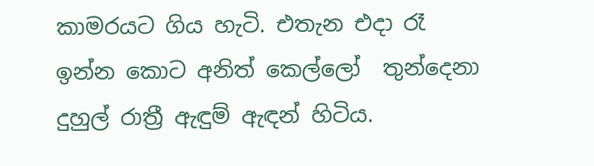කාමරයට ගිය හැටි. එතැන එදා රෑ ඉන්න කොට අනිත් කෙල්ලෝ  තුන්දෙනා දුහුල් රාත්‍රී ඇඳුම් ඇඳන් හිටිය.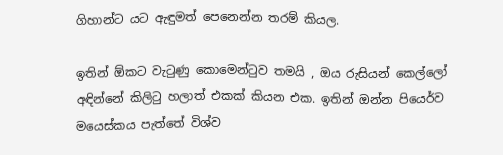ගිහාන්ට යට ඇඳුමත් පෙනෙන්න තරම් කියල.

ඉතින් ඕකට වැටුණු කොමෙන්ටුව තමයි , ඔය රුසියන් කෙල්ලෝ අඳින්නේ කිලිටු හලාත් එකක් කියන එක. ඉතින් ඔන්න පියෙර්ව මයෙස්කය පැත්තේ විශ්ව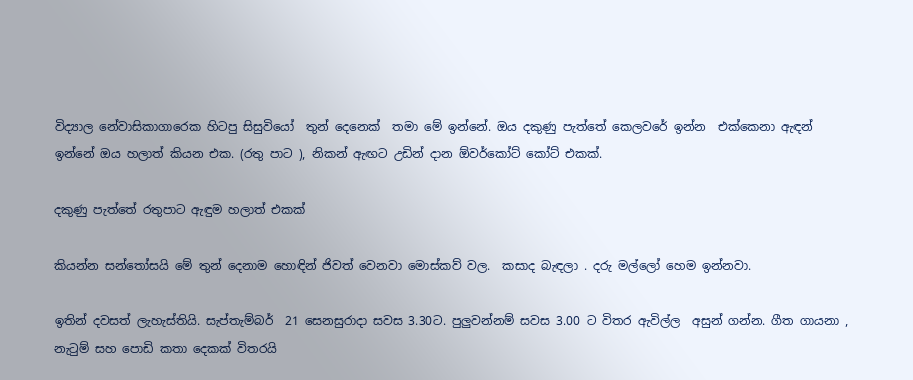විද්‍යාල නේවාසිකාගාරෙක හිටපු සිසුවියෝ  තුන් දෙනෙක්  තමා මේ ඉන්නේ. ඔය දකුණු පැත්තේ කෙලවරේ ඉන්න  එක්කෙනා ඇඳන් ඉන්නේ ඔය හලාත් කියන එක. (රතු පාට ), නිකන් ඇඟට උඩින් දාන ඕවර්කෝට් කෝට් එකක්.

දකුණු පැත්තේ රතුපාට ඇඳුම හලාත් එකක්

කියන්න සන්තෝසයි මේ තුන් දෙනාම හොඳින් ජිවත් වෙනවා මොස්කව් වල.  කසාද බැඳලා . දරු මල්ලෝ හෙම ඉන්නවා.

ඉතින් දවසත් ලැහැස්තියි. සැප්තැම්බර්  21 සෙනසුරාදා සවස 3.30ට. පුලුවන්නම් සවස 3.00 ට විතර ඇවිල්ල  අසුන් ගන්න. ගීත ගායනා , නැටුම් සහ පොඩි කතා දෙකක් විතරයි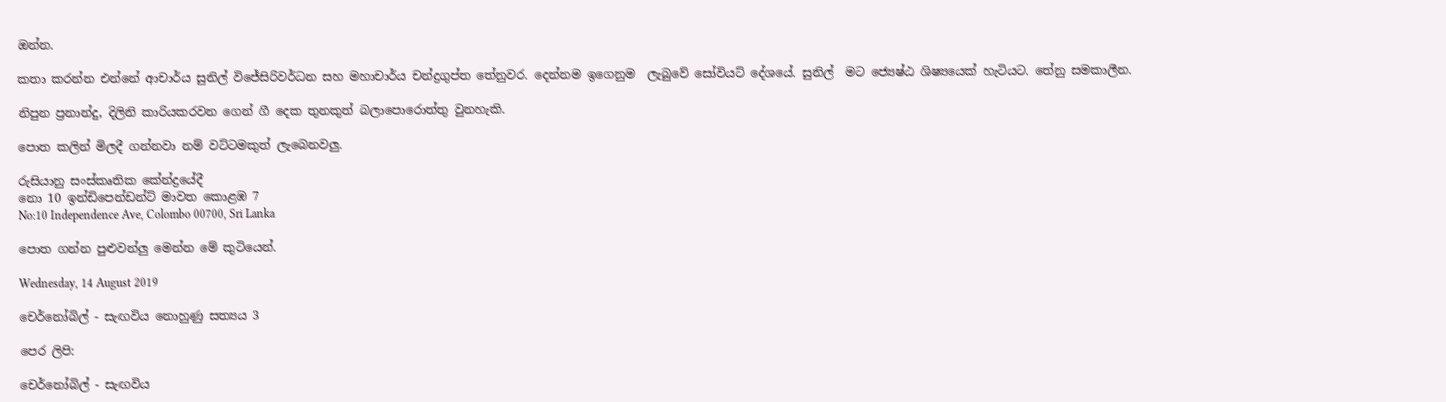ඔන්න.

කතා කරන්න එන්නේ ආචාර්ය සුනිල් විජේසිරිවර්ධන සහ මහාචාර්ය චන්ද්‍රගුප්ත තේනුවර. දෙන්නම ඉගෙනුම  ලැබුවේ සෝවියට් දේශයේ. සුනිල්  මට ජ්‍යෙෂ්ඨ ශිෂ්‍යයෙක් හැටියට. තේනු සමකාලීන.

නිපුන ප්‍රනාන්දු, දිලිනි කාරියකරවන ගෙන් ගී දෙක තුනකුත් බලාපොරොත්තු වුනහැකි.

පොත කලින් මිලදී ගන්නවා නම් වට්ටමකුත් ලැබෙනවලු.

රුසියානු සංස්කෘතික කේන්ද්‍රයේදී
නො 10 ඉන්ඩිපෙන්ඩන්ට් මාවත කොළඹ 7
No:10 Independence Ave, Colombo 00700, Sri Lanka

පොත ගන්න පුළුවන්ලු මෙන්න මේ කුටියෙන්.

Wednesday, 14 August 2019

චෙර්නෝබිල් - සැඟවිය නොහුණු සත්‍යය 3

පෙර ලිපි:

චෙර්නෝබිල් - සැඟවිය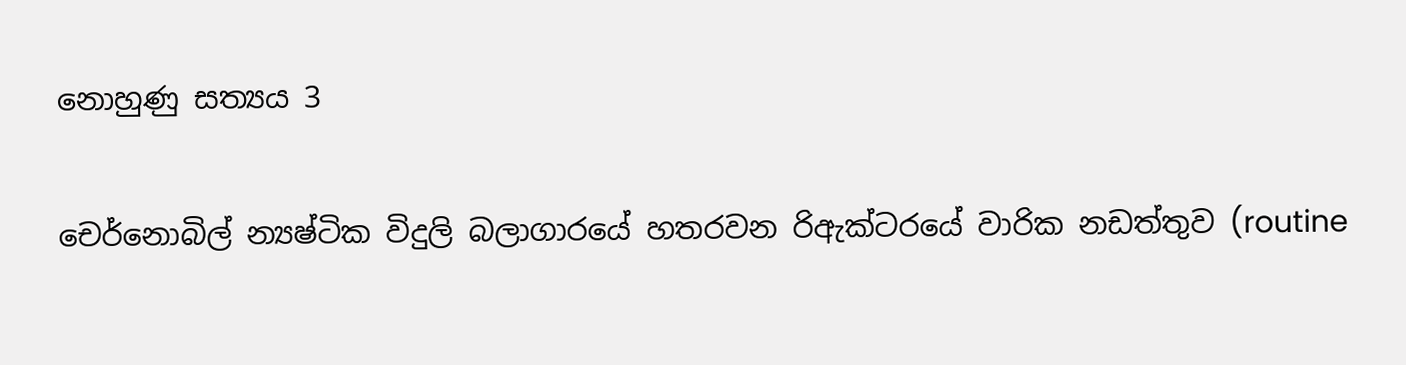නොහුණු සත්‍යය 3

චෙර්නොබිල් න්‍යෂ්ටික විදුලි බලාගාරයේ හතරවන රිඇක්ටරයේ වාරික නඩත්තුව (routine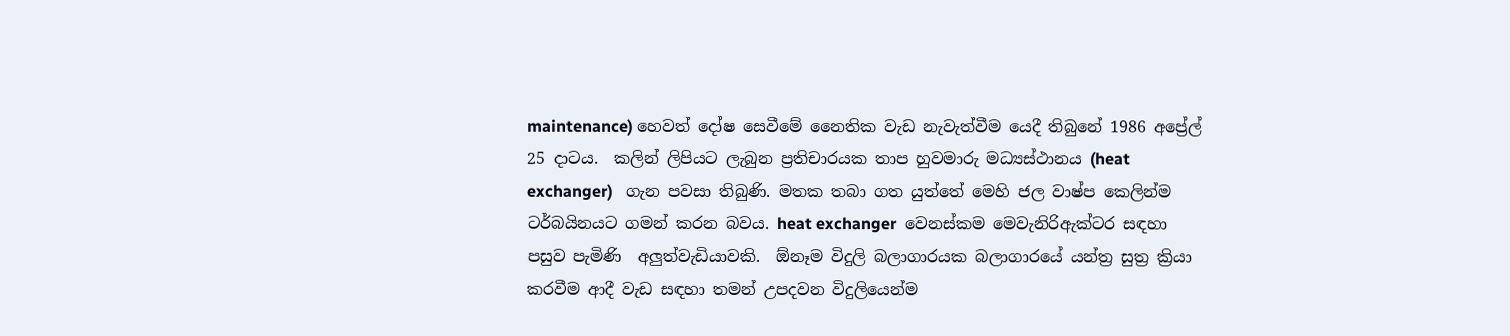maintenance) හෙවත් දෝෂ සෙවීමේ නෛතික වැඩ නැවැත්වීම යෙදී තිබුනේ 1986 අප්‍රේල් 25 දාටය.  කලින් ලිපියට ලැබුන ප්‍රතිචාරයක තාප හුවමාරු මධ්‍යස්ථානය (heat exchanger)   ගැන පවසා තිබුණි. මතක තබා ගත යුත්තේ මෙහි ජල වාෂ්ප කෙලින්ම ටර්බයිනයට ගමන් කරන බවය. heat exchanger  වෙනස්කම මෙවැනිරිඇක්ටර සඳහා පසුව පැමිණි  අලුත්වැඩියාවකි.  ඕනෑම විදුලි බලාගාරයක බලාගාරයේ යන්ත්‍ර සුත්‍ර ක්‍රියා කරවීම ආදී වැඩ සඳහා තමන් උපදවන විදුලියෙන්ම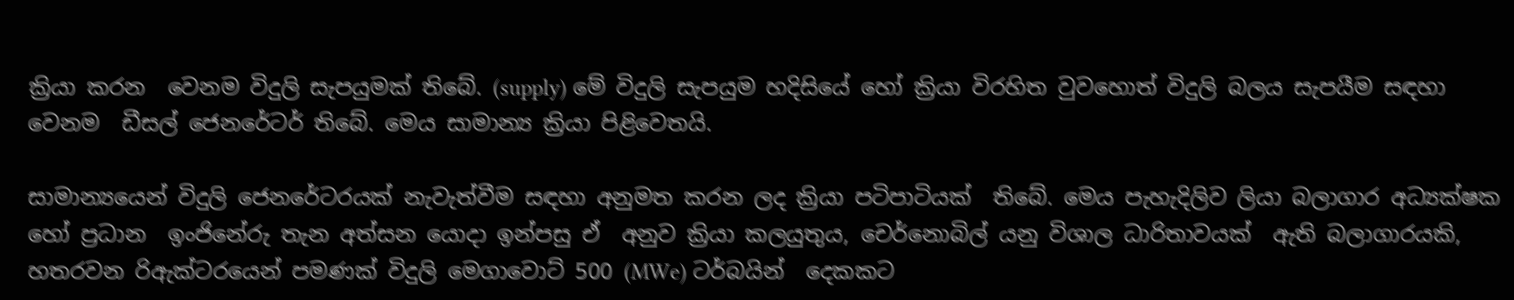ක්‍රියා කරන  වෙනම විදුලි සැපයුමක් තිබේ. (supply) මේ විදුලි සැපයුම හදිසියේ හෝ ක්‍රියා විරහිත වුවහොත් විදුලි බලය සැපයීම සඳහා වෙනම  ඩීසල් ජෙනරේටර් තිබේ. මෙය සාමාන්‍ය ක්‍රියා පිළිවෙතයි.

සාමාන්‍යයෙන් විදුලි ජෙනරේටරයක් නැවැත්වීම සඳහා අනුමත කරන ලද ක්‍රියා පටිපාටියක්  තිබේ. මෙය පැහැදිලිව ලියා බලාගාර අධ්‍යක්ෂක හෝ ප්‍රධාන  ඉංජිනේරු තැන අත්සන යොදා ඉන්පසු ඒ  අනුව ක්‍රියා කලයුතුය, චෙර්නොබිල් යනු විශාල ධාරිතාවයක්  ඇති බලාගාරයකි, හතරවන රිඇක්ටරයෙන් පමණක් විදුලි මෙගාවොට් 500 (MWe) ටර්බයින්  දෙකකට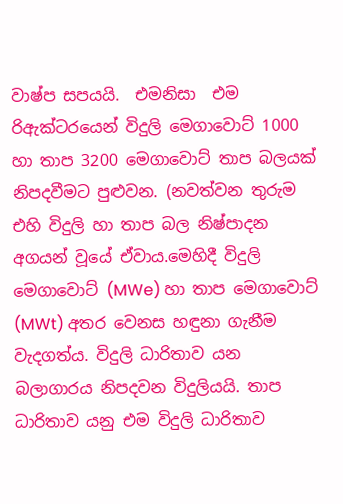වාෂ්ප සපයයි.  එමනිසා  එම රිඇක්ටරයෙන් විදුලි මෙගාවොට් 1000 හා තාප 3200 මෙගාවොට් තාප බලයක්  නිපදවීමට පුළුවන. (නවත්වන තුරුම  එහි විදුලි හා තාප බල නිෂ්පාදන අගයන් වූයේ ඒවාය.මෙහිදී විදුලි මෙගාවොට් (MWe) හා තාප මෙගාවොට් (MWt) අතර වෙනස හඳුනා ගැනීම වැදගත්ය. විදුලි ධාරිතාව යන බලාගාරය නිපදවන විදුලියයි. තාප ධාරිතාව යනු එම විදුලි ධාරිතාව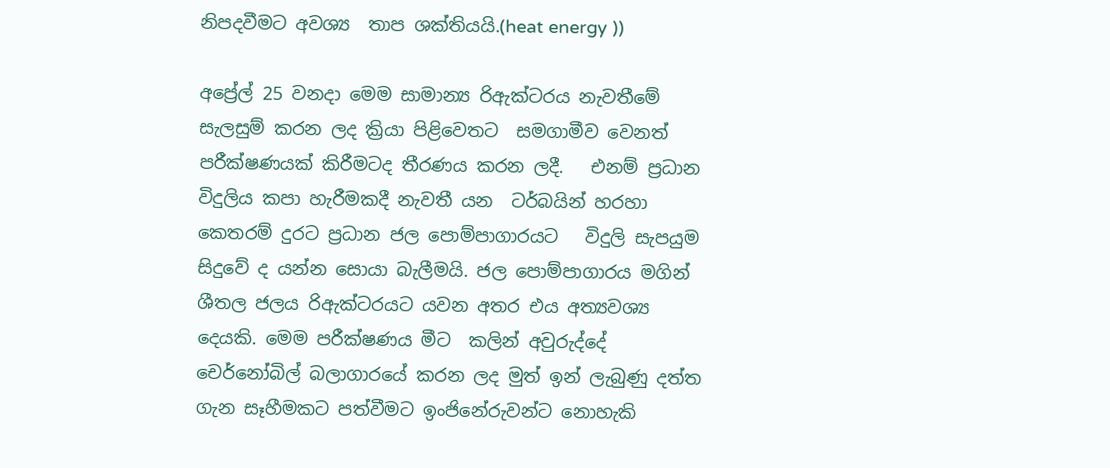නිපදවීමට අවශ්‍ය  තාප ශක්තියයි.(heat energy ))

අප්‍රේල් 25 වනදා මෙම සාමාන්‍ය රිඇක්ටරය නැවතීමේ සැලසුම් කරන ලද ක්‍රියා පිළිවෙතට  සමගාමීව වෙනත් පරීක්ෂණයක් කිරීමටද තීරණය කරන ලදී.   එනම් ප්‍රධාන විදුලිය කපා හැරීමකදී නැවතී යන  ටර්බයින් හරහා කෙතරම් දුරට ප්‍රධාන ජල පොම්පාගාරයට   විදුලි සැපයුම සිදුවේ ද යන්න සොයා බැලීමයි. ජල පොම්පාගාරය මගින් ශීතල ජලය රිඇක්ටරයට යවන අතර එය අත්‍යවශ්‍ය දෙයකි. මෙම පරීක්ෂණය මීට  කලින් අවුරුද්දේ චෙර්නෝබිල් බලාගාරයේ කරන ලද මුත් ඉන් ලැබුණු දත්ත ගැන සෑහීමකට පත්වීමට ඉංජිනේරුවන්ට නොහැකි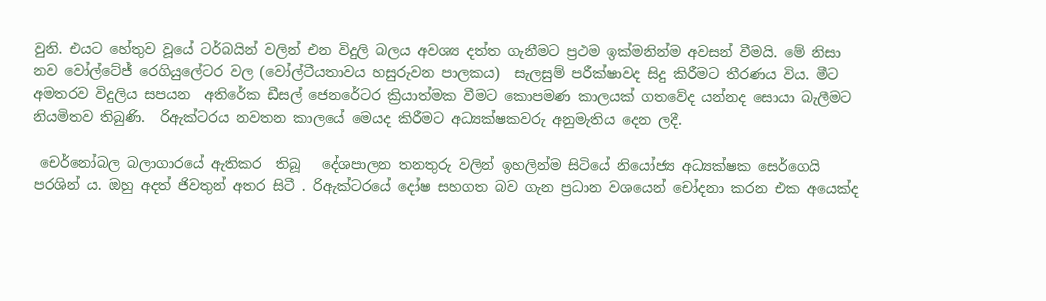වුනි. එයට හේතුව වූයේ ටර්බයින් වලින් එන විදුලි බලය අවශ්‍ය දත්ත ගැනීමට ප්‍රථම ඉක්මනින්ම අවසන් වීමයි. මේ නිසා නව වෝල්ටේජ් රෙගියුලේටර වල (වෝල්ටීයතාවය හසුරුවන පාලකය)  සැලසුම් පරීක්ෂාවද සිදු කිරීමට තීරණය විය. මීට අමතරව විදුලිය සපයන  අතිරේක ඩීසල් ජෙනරේටර ක්‍රියාත්මක වීමට කොපමණ කාලයක් ගතවේද යන්නද සොයා බැලීමට නියමිතව තිබුණි.  රිඇක්ටරය නවතන කාලයේ මෙයද කිරීමට අධ්‍යක්ෂකවරු අනුමැතිය දෙන ලදී.

 චෙර්නෝබල බලාගාරයේ ඇතිකර  තිබූ   දේශපාලන තනතුරු වලින් ඉහලින්ම සිටියේ නියෝජ්‍ය අධ්‍යක්ෂක සෙර්ගෙයි පරශින් ය. ඔහු අදත් ජිවතුන් අතර සිටී . රිඇක්ටරයේ දෝෂ සහගත බව ගැන ප්‍රධාන වශයෙන් චෝදනා කරන එක අයෙක්ද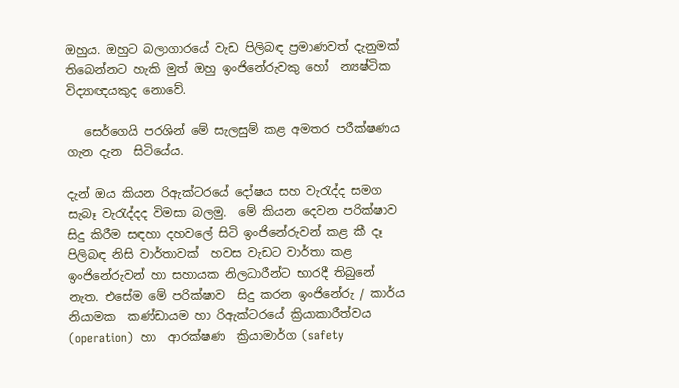ඔහුය. ඔහුට බලාගාරයේ වැඩ පිලිබඳ ප්‍රමාණවත් දැනුමක් තිබෙන්නට හැකි මුත් ඔහු ඉංජිනේරුවකු හෝ  න්‍යෂ්ටික  විද්‍යාඥයකුද නොවේ.

   සෙර්ගෙයි පරශින් මේ සැලසුම් කළ අමතර පරීක්ෂණය ගැන දැන  සිටියේය.

දැන් ඔය කියන රිඇක්ටරයේ දෝෂය සහ වැරැද්ද සමග සැබෑ වැරැද්දද විමසා බලමු.  මේ කියන දෙවන පරික්ෂාව සිදු කිරීම සඳහා දහවලේ සිටි ඉංජිනේරුවන් කළ කී දෑ පිලිබඳ නිසි වාර්තාවක්  හවස වැඩට වාර්තා කළ  ඉංජිනේරුවන් හා සහායක නිලධාරීන්ට භාරදී තිබුනේ නැත. එසේම මේ පරික්ෂාව  සිදු කරන ඉංජිනේරු / කාර්ය නියාමක  කණ්ඩායම හා රිඇක්ටරයේ ක්‍රියාකාරීත්වය (operation)  හා  ආරක්ෂණ  ක්‍රියාමාර්ග (safety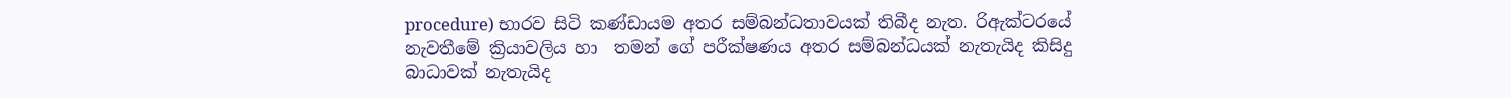procedure) භාරව සිටි කණ්ඩායම අතර සම්බන්ධතාවයක් තිබීද නැත. රිඇක්ටරයේ නැවතීමේ ක්‍රියාවලිය හා  තමන් ගේ පරීක්ෂණය අතර සම්බන්ධයක් නැතැයිද කිසිදු බාධාවක් නැතැයිද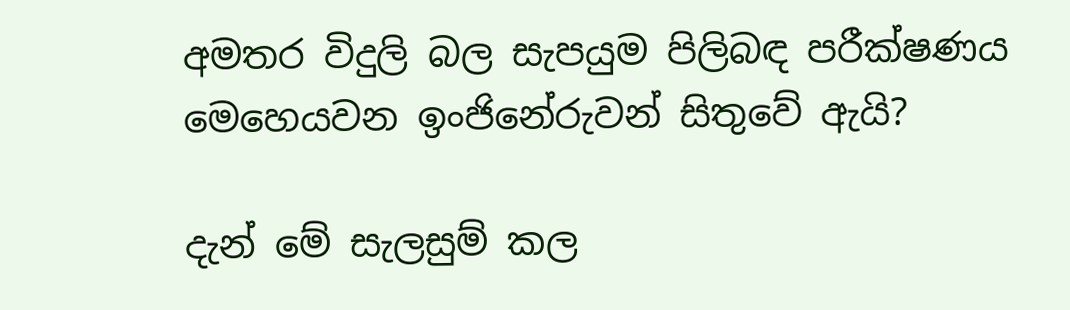අමතර විදුලි බල සැපයුම පිලිබඳ පරීක්ෂණය මෙහෙයවන ඉංජිනේරුවන් සිතුවේ ඇයි?

දැන් මේ සැලසුම් කල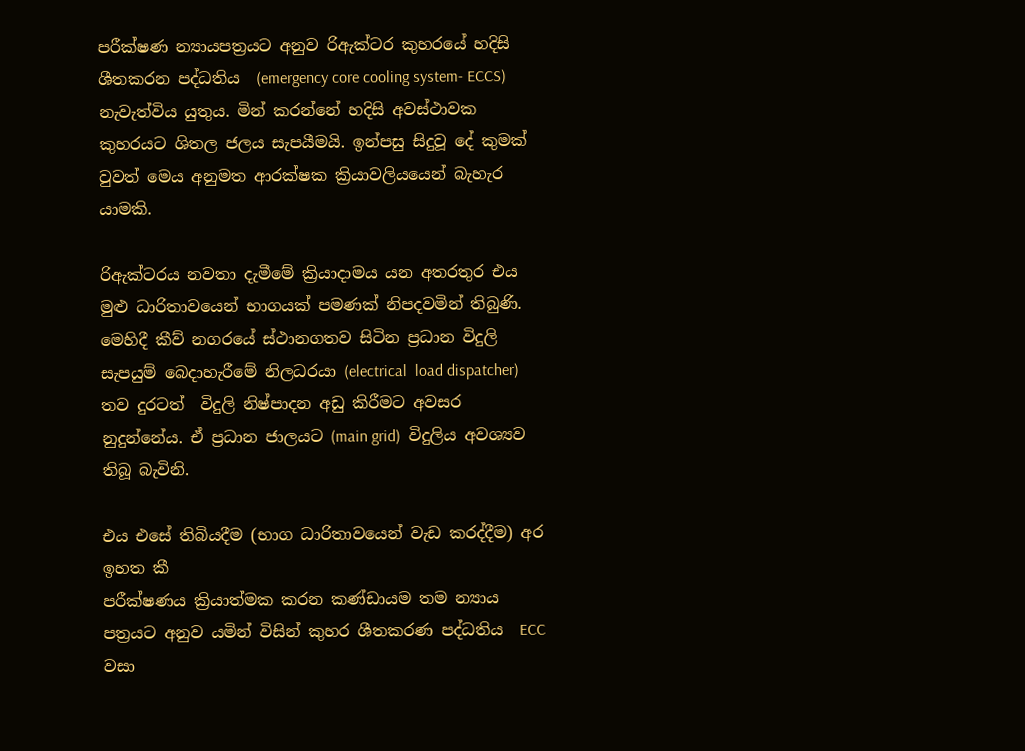පරීක්ෂණ න්‍යායපත්‍රයට අනුව රිඇක්ටර කුහරයේ හදිසි ශීතකරන පද්ධතිය  (emergency core cooling system- ECCS) නැවැත්විය යුතුය. මින් කරන්නේ හදිසි අවස්ථාවක කුහරයට ශිතල ජලය සැපයීමයි. ඉන්පසු සිදුවූ දේ කුමක් වුවත් මෙය අනුමත ආරක්ෂක ක්‍රියාවලියයෙන් බැහැර යාමකි.

රිඇක්ටරය නවතා දැමීමේ ක්‍රියාදාමය යන අතරතුර එය මුළු ධාරිතාවයෙන් භාගයක් පමණක් නිපදවමින් තිබුණි. මෙහිදී කීව් නගරයේ ස්ථානගතව සිටින ප්‍රධාන විදුලි සැපයුම් බෙදාහැරීමේ නිලධරයා (electrical  load dispatcher)  තව දුරටත්  විදුලි නිෂ්පාදන අඩු කිරීමට අවසර නුදුන්නේය. ඒ ප්‍රධාන ජාලයට (main grid)  විදුලිය අවශ්‍යව තිබූ බැවිනි.

එය එසේ තිබියදීම (භාග ධාරිතාවයෙන් වැඩ කරද්දීම) අර ඉහත කී
පරීක්ෂණය ක්‍රියාත්මක කරන කණ්ඩායම තම න්‍යාය පත්‍රයට අනුව යමින් විසින් කුහර ශීතකරණ පද්ධතිය  ECC  වසා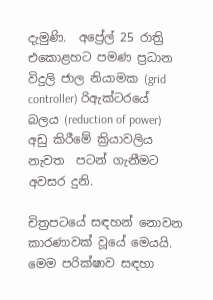දැමුණි.  අප්‍රේල් 25 රාත්‍රි එකොළහට පමණ ප්‍රධාන විදුලි ජාල නියාමක (grid controller) රිඇක්ටරයේ බලය (reduction of power) අඩු කිරීමේ ක්‍රියාවලිය නැවත  පටන් ගැනීමට අවසර දුනි.

චිත්‍රපටයේ සඳහන් නොවන කාරණාවක් වූයේ මෙයයි. මෙම පරික්ෂාව සඳහා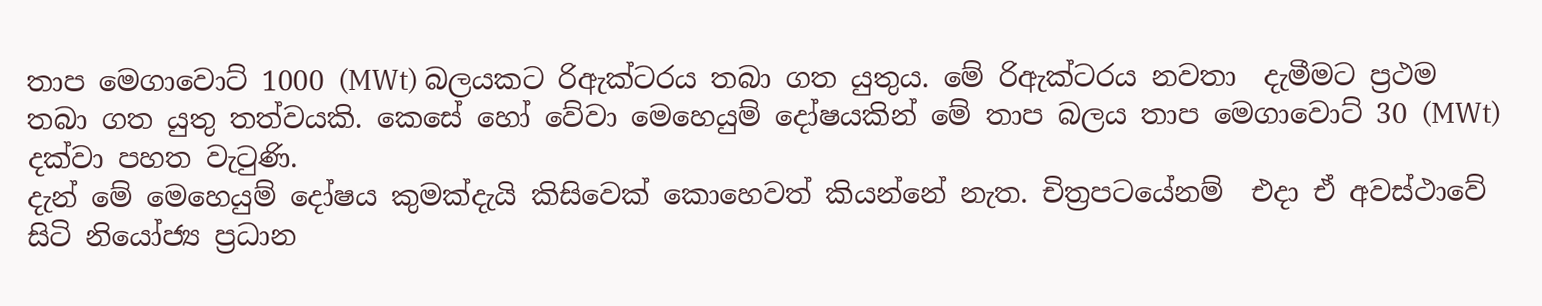තාප මෙගාවොට් 1000 (MWt) බලයකට රිඇක්ටරය තබා ගත යුතුය. මේ රිඇක්ටරය නවතා  දැමීමට ප්‍රථම තබා ගත යුතු තත්වයකි. කෙසේ හෝ වේවා මෙහෙයුම් දෝෂයකින් මේ තාප බලය තාප මෙගාවොට් 30 (MWt) දක්වා පහත වැටුණි.
දැන් මේ මෙහෙයුම් දෝෂය කුමක්දැයි කිසිවෙක් කොහෙවත් කියන්නේ නැත. චිත්‍රපටයේනම්  එදා ඒ අවස්ථාවේ සිටි නියෝජ්‍ය ප්‍රධාන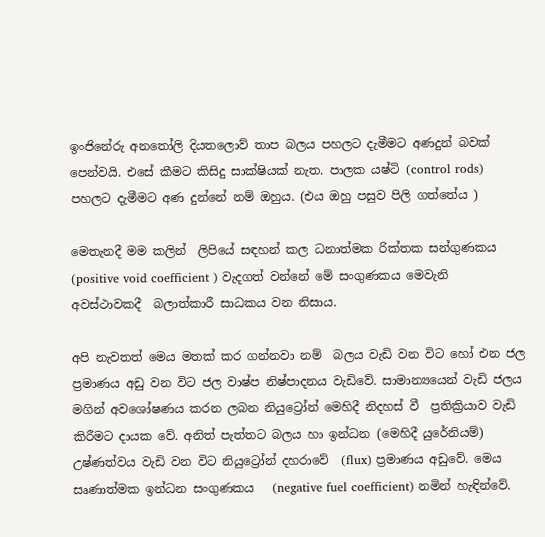ඉංජිනේරු අනතෝලි දියතලොව් තාප බලය පහලට දැමීමට අණදුන් බවක් පෙන්වයි. එසේ කීමට කිසිදු සාක්ෂියක් නැත. පාලක යෂ්ටි (control rods)  පහලට දැමීමට අණ දුන්නේ නම් ඔහුය. (එය ඔහු පසුව පිලි ගත්තේය )

මෙතැනදී මම කලින්  ලිපියේ සඳහන් කල ධනාත්මක රික්තක සන්ගුණකය (positive void coefficient ) වැදගත් වන්නේ මේ සංගුණකය මෙවැනි අවස්ථාවකදී  බලාත්කාරී සාධකය වන නිසාය.

අපි නැවතත් මෙය මතක් කර ගන්නවා නම්  බලය වැඩි වන විට හෝ එන ජල ප්‍රමාණය අඩු වන විට ජල වාෂ්ප නිෂ්පාදනය වැඩිවේ. සාමාන්‍යයෙන් වැඩි ජලය මගින් අවශෝෂණය කරන ලබන නියුට්‍රෝන් මෙහිදී නිදහස් වී  ප්‍රතික්‍රියාව වැඩි කිරීමට දායක වේ. අනිත් පැත්තට බලය හා ඉන්ධන (මෙහිදී යුරේනියම්) උෂ්ණත්වය වැඩි වන විට නියුට්‍රෝන් දහරාවේ  (flux) ප්‍රමාණය අඩුවේ. මෙය සෘණාත්මක ඉන්ධන සංගුණකය   (negative fuel coefficient) නමින් හැඳින්වේ.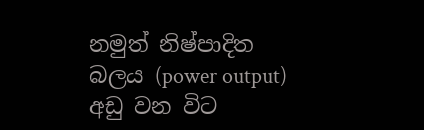නමුත් නිෂ්පාදිත බලය (power output) අඩු වන විට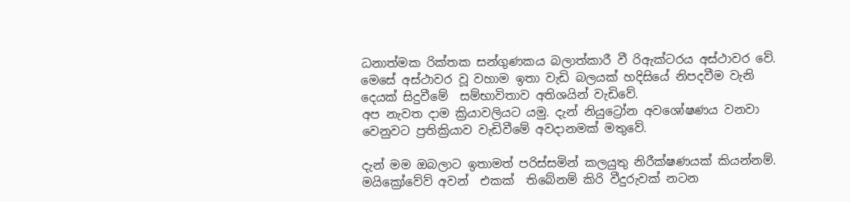ධනාත්මක රික්තක සන්ගුණකය බලාත්කාරී වී රිඇක්ටරය අස්ථාවර වේ. මෙසේ අස්ථාවර වූ වහාම ඉතා වැඩි බලයක් හදිසියේ නිපදවීම වැනි දෙයක් සිදුවීමේ  සම්භාවිතාව අතිශයින් වැඩිවේ.
අප නැවත දාම ක්‍රියාවලියට යමු. දැන් නියුට්‍රෝන අවශෝෂණය වනවා වෙනුවට ප්‍රතික්‍රියාව වැඩිවීමේ අවදානමක් මතුවේ.

දැන් මම ඔබලාට ඉතාමත් පරිස්සමින් කලයුතු නිරීක්ෂණයක් කියන්නම්. මයික්‍රෝවේව් අවන්  එකක්  තිබේනම් කිරි වීදුරුවක් නටන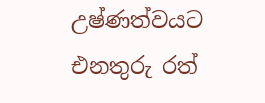උෂ්ණත්වයට  එනතුරු රත්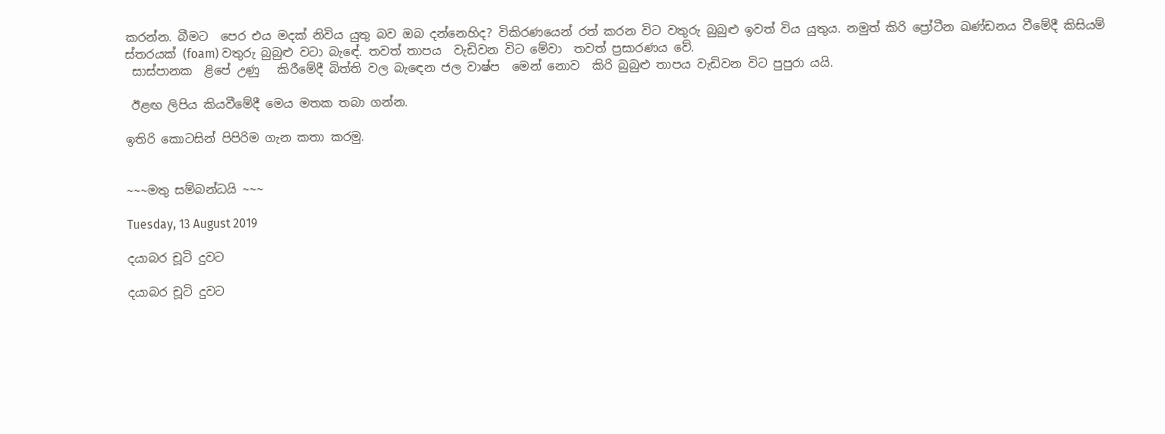කරන්න. බීමට  පෙර එය මදක් නිවිය යුතු බව ඔබ දන්නෙහිද? විකිරණයෙන් රත් කරන විට වතුරු බුබුළු ඉවත් විය යුතුය. නමුත් කිරි ප්‍රෝටීන ඛණ්ඩනය වීමේදී කිසියම් ස්තරයක් (foam) වතුරු බුබුළු වටා බැඳේ. තවත් තාපය  වැඩිවන විට මේවා  තවත් ප්‍රසාරණය වේ.
 සාස්පානක  ළිපේ උණු   කිරීමේදී බිත්ති වල බැඳෙන ජල වාෂ්ප  මෙන් නොව  කිරි බුබුළු තාපය වැඩිවන විට පුපුරා යයි.

 ඊළඟ ලිපිය කියවීමේදී මෙය මතක තබා ගන්න.

ඉතිරි කොටසින් පිපිරිම ගැන කතා කරමු.


~~~මතු සම්බන්ධයි ~~~

Tuesday, 13 August 2019

දයාබර චූටි දුවට

දයාබර චූටි දුවට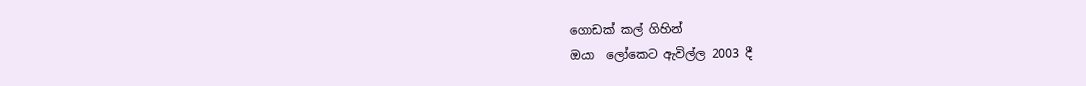ගොඩක් කල් ගිහින්
ඔයා  ලෝකෙට ඇවිල්ල 2003 දී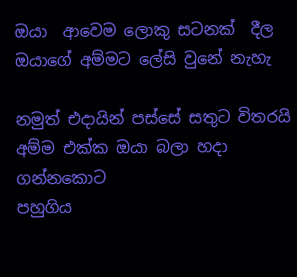ඔයා  ආවෙම ලොකු සටනක්  දීල
ඔයාගේ අම්මට ලේසි වුනේ නැහැ

නමුත් එදායින් පස්සේ සතුට විතරයි
අම්ම එක්ක ඔයා බලා හදා ගන්නකොට
පහුගිය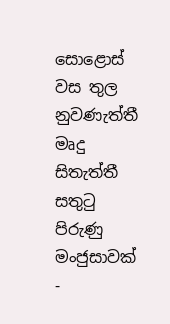සොළොස් වස තුල
නුවණැත්තී  මෘදු සිතැත්තී
සතුටු පිරුණු මංජුසාවක් -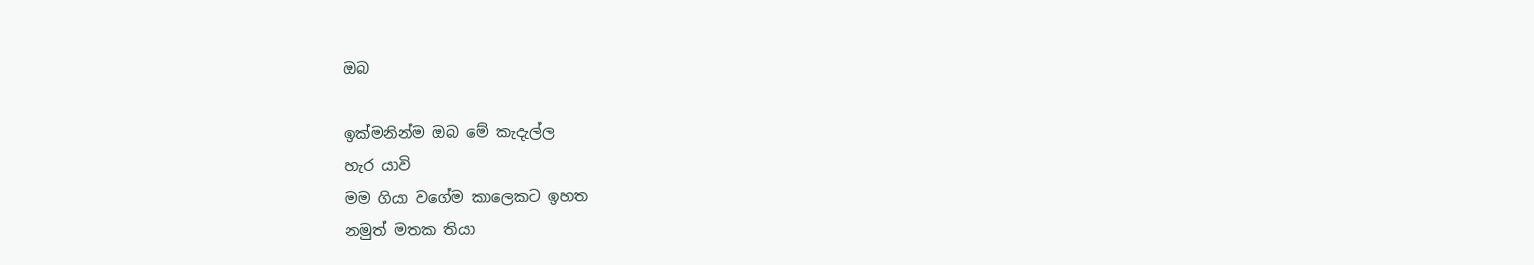ඔබ

ඉක්මනින්ම ඔබ මේ කැදැල්ල
හැර යාවි
මම ගියා වගේම කාලෙකට ඉහත
නමුත් මතක තියා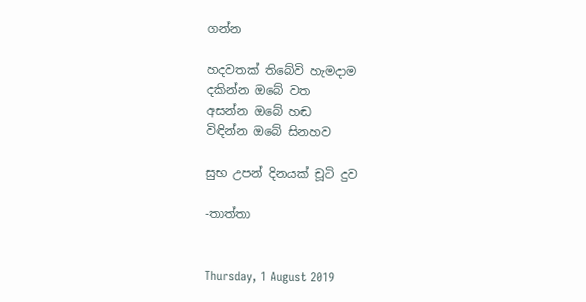ගන්න

හදවතක් තිබේවි හැමදාම
දකින්න ඔබේ වත
අසන්න ඔබේ හඬ
විඳින්න ඔබේ සිනහව

සුභ උපන් දිනයක් චූටි දුව

-තාත්තා


Thursday, 1 August 2019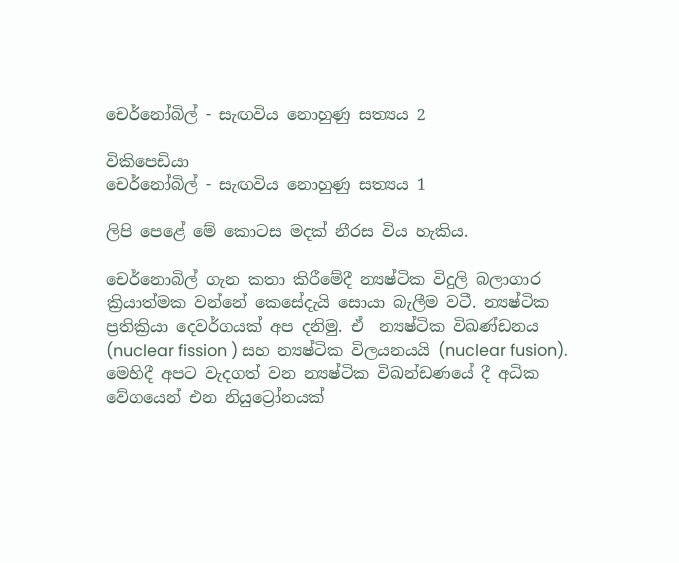චෙර්නෝබිල් - සැඟවිය නොහුණු සත්‍යය 2

විකිපෙඩියා
චෙර්නෝබිල් - සැඟවිය නොහුණු සත්‍යය 1

ලිපි පෙළේ මේ කොටස මදක් නීරස විය හැකිය.

චෙර්නොබිල් ගැන කතා කිරීමේදී න්‍යෂ්ටික විදුලි බලාගාර ක්‍රියාත්මක වන්නේ කෙසේදැයි සොයා බැලීම වටී. න්‍යෂ්ටික ප්‍රතික්‍රියා දෙවර්ගයක් අප දනිමු. ඒ  න්‍යෂ්ටික විඛණ්ඩනය (nuclear fission ) සහ න්‍යෂ්ටික විලයනයයි (nuclear fusion). මෙහිදී අපට වැදගත් වන න්‍යෂ්ටික විඛන්ඩණයේ දී අධික වේගයෙන් එන නියුට්‍රෝනයක්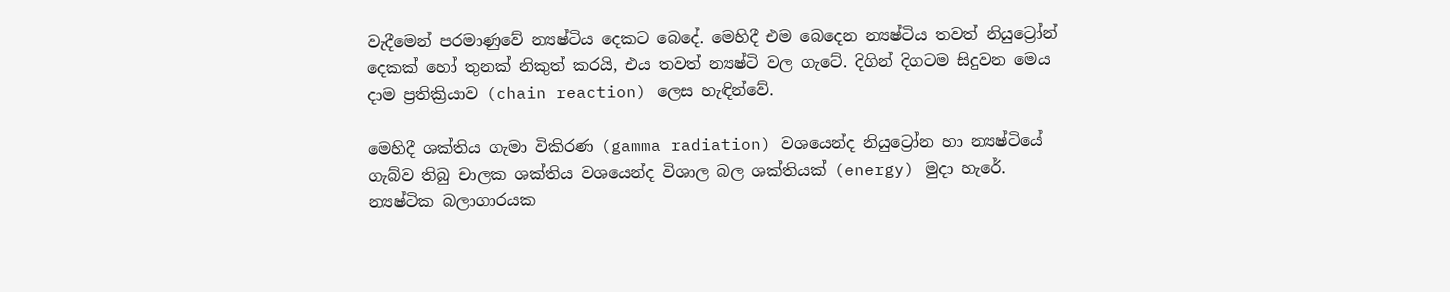වැදීමෙන් පරමාණුවේ න්‍යෂ්ටිය දෙකට බෙදේ. මෙහිදී එම බෙදෙන න්‍යෂ්ටිය තවත් නියුට්‍රෝන් දෙකක් හෝ තුනක් නිකුත් කරයි, එය තවත් න්‍යෂ්ටි වල ගැටේ. දිගින් දිගටම සිදුවන මෙය දාම ප්‍රතික්‍රියාව (chain reaction) ලෙස හැඳින්වේ.

මෙහිදී ශක්තිය ගැමා විකිරණ (gamma radiation) වශයෙන්ද නියුට්‍රෝන හා න්‍යෂ්ටියේ ගැබ්ව තිබු චාලක ශක්තිය වශයෙන්ද විශාල බල ශක්තියක් (energy) මුදා හැරේ. න්‍යෂ්ටික බලාගාරයක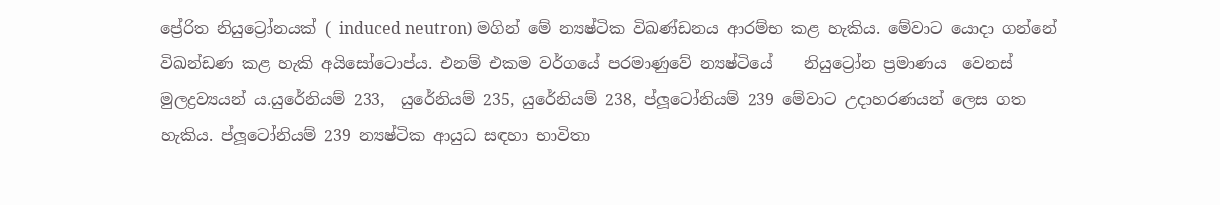ප්‍රේරිත නියුට්‍රෝනයක් ( induced neutron) මගින් මේ න්‍යෂ්ටික විඛණ්ඩනය ආරම්භ කළ හැකිය. මේවාට යොදා ගන්නේ විඛන්ඩණ කළ හැකි අයිසෝටොප්ය. එනම් එකම වර්ගයේ පරමාණුවේ න්‍යෂ්ටියේ    නියුට්‍රෝන ප්‍රමාණය  වෙනස් මුලද්‍රව්‍යයන් ය.යුරේනියම් 233,  යුරේනියම් 235, යුරේනියම් 238, ප්ලූටෝනියම් 239 මේවාට උදාහරණයන් ලෙස ගත හැකිය. ප්ලූටෝනියම් 239 න්‍යෂ්ටික ආයුධ සඳහා භාවිතා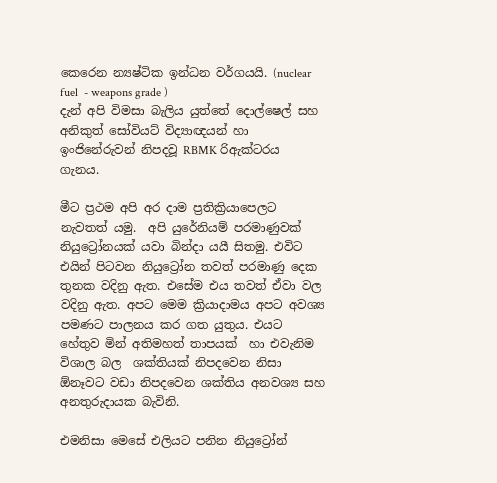කෙරෙන න්‍යෂ්ටික ඉන්ධන වර්ගයයි. (nuclear fuel  - weapons grade )
දැන් අපි විමසා බැලිය යුත්තේ දොල්ෂෙල් සහ අනිකුත් සෝවියට් විද්‍යාඥයන් හා ඉංජිනේරුවන් නිපදවූ RBMK රිඇක්ටරය ගැනය.

මීට ප්‍රථම අපි අර දාම ප්‍රතික්‍රියාපෙලට නැවතත් යමු.  අපි යුරේනියම් පරමාණුවක්  නියුට්‍රෝනයක් යවා බින්දා යයී සිතමු. එවිට එයින් පිටවන නියුට්‍රෝන තවත් පරමාණු දෙක තුනක වදිනු ඇත. එසේම එය තවත් ඒවා වල වදිනු ඇත. අපට මෙම ක්‍රියාදාමය අපට අවශ්‍ය පමණට පාලනය කර ගත යුතුය. එයට හේතුව මින් අතිමහත් තාපයක්  හා එවැනිම විශාල බල  ශක්තියක් නිපදවෙන නිසා ඕනෑවට වඩා නිපදවෙන ශක්තිය අනවශ්‍ය සහ අනතුරුදායක බැවිනි.

එමනිසා මෙසේ එලියට පනින නියුට්‍රෝන්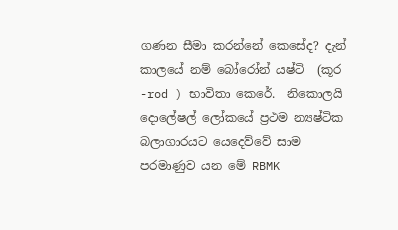ගණන සීමා කරන්නේ කෙසේද? දැන් කාලයේ නම් බෝරෝන් යෂ්ටි  (කූර -rod ) භාවිතා කෙරේ.  නිකොලයි දොලේෂල් ලෝකයේ ප්‍රථම න්‍යෂ්ටික බලාගාරයට යෙදෙව්වේ සාම පරමාණුව යන මේ RBMK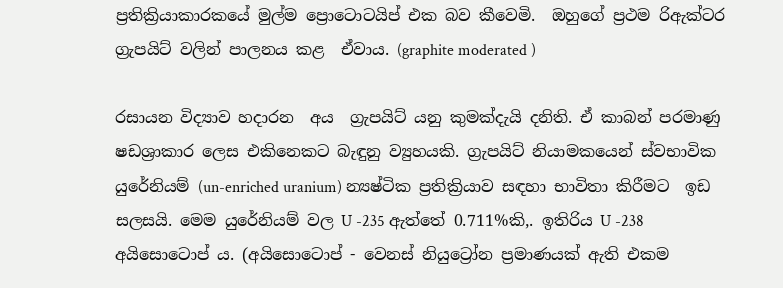ප්‍රතික්‍රියාකාරකයේ මුල්ම ප්‍රොටොටයිප් එක බව කීවෙමි.  ඔහුගේ ප්‍රථම රිඇක්ටර ග්‍රැපයිට් වලින් පාලනය කළ  ඒවාය. (graphite moderated )

රසායන විද්‍යාව හදාරන  අය  ග්‍රැපයිට් යනු කුමක්දැයි දනිති. ඒ කාබන් පරමාණු ෂඩශ්‍රාකාර ලෙස එකිනෙකට බැඳුනු ව්‍යුහයකි. ග්‍රැපයිට් නියාමකයෙන් ස්වභාවික යුරේනියම් (un-enriched uranium) න්‍යෂ්ටික ප්‍රතික්‍රියාව සඳහා භාවිතා කිරීමට  ඉඩ සලසයි. මෙම යුරේනියම් වල U -235 ඇත්තේ 0.711%කි,. ඉතිරිය U -238 අයිසොටොප් ය. (අයිසොටොප් - වෙනස් නියුට්‍රෝන ප්‍රමාණයක් ඇති එකම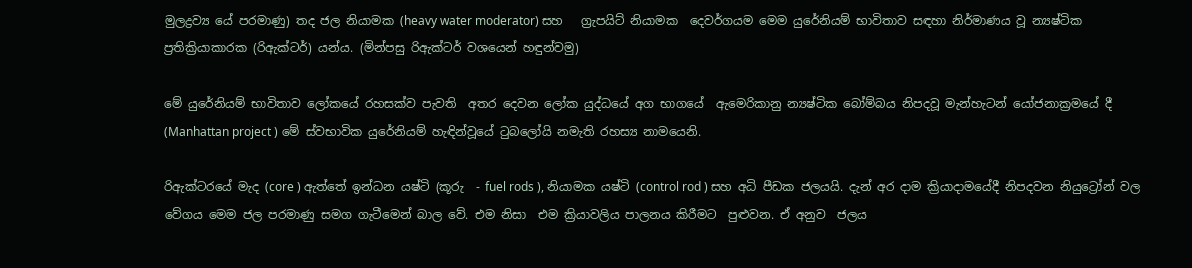මුලද්‍රව්‍ය යේ පරමාණු) තද ජල නියාමක (heavy water moderator) සහ   ග්‍රැපයිට් නියාමක  දෙවර්ගයම මෙම යුරේනියම් භාවිතාව සඳහා නිර්මාණය වූ න්‍යෂ්ටික ප්‍රතික්‍රියාකාරක (රිඇක්ටර්) යන්ය. (මින්පසු රිඇක්ටර් වශයෙන් හඳුන්වමු)

මේ යුරේනියම් භාවිතාව ලෝකයේ රහසක්ව පැවති  අතර දෙවන ලෝක යුද්ධයේ අග භාගයේ  ඇමෙරිකානු න්‍යෂ්ටික බෝම්බය නිපදවූ මැන්හැටන් යෝජනාක්‍රමයේ දී (Manhattan project ) මේ ස්වභාවික යුරේනියම් හැඳින්වූයේ ටුබලෝයි නමැති රහස්‍ය නාමයෙනි.

රිඇක්ටරයේ මැද (core ) ඇත්තේ ඉන්ධන යෂ්ටි (කූරු  - fuel rods ), නියාමක යෂ්ටි (control rod ) සහ අධි පීඩක ජලයයි. දැන් අර දාම ක්‍රියාදාමයේදී නිපදවන නියුට්‍රෝන් වල වේගය මෙම ජල පරමාණු සමග ගැටීමෙන් බාල වේ. එම නිසා  එම ක්‍රියාවලිය පාලනය කිරීමට  පුළුවන. ඒ අනුව  ජලය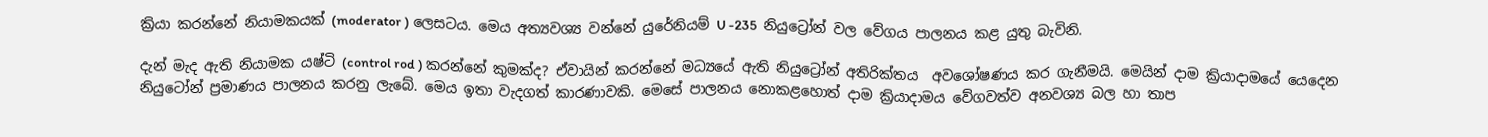ක්‍රියා කරන්නේ නියාමකයක් (moderator ) ලෙසටය. මෙය අත්‍යවශ්‍ය වන්නේ යුරේනියම් U -235  නියුට්‍රෝන් වල වේගය පාලනය කළ යුතු බැවිනි.

දැන් මැද ඇති නියාමක යෂ්ටි (control rod ) කරන්නේ කුමක්ද? ඒවායින් කරන්නේ මධ්‍යයේ ඇති නියුට්‍රෝන් අතිරික්තය  අවශෝෂණය කර ගැනීමයි. මෙයින් දාම ක්‍රියාදාමයේ යෙදෙන නියුටෝන් ප්‍රමාණය පාලනය කරනු ලැබේ. මෙය ඉතා වැදගත් කාරණාවකි. මෙසේ පාලනය නොකළහොත් දාම ක්‍රියාදාමය වේගවත්ව අනවශ්‍ය බල හා තාප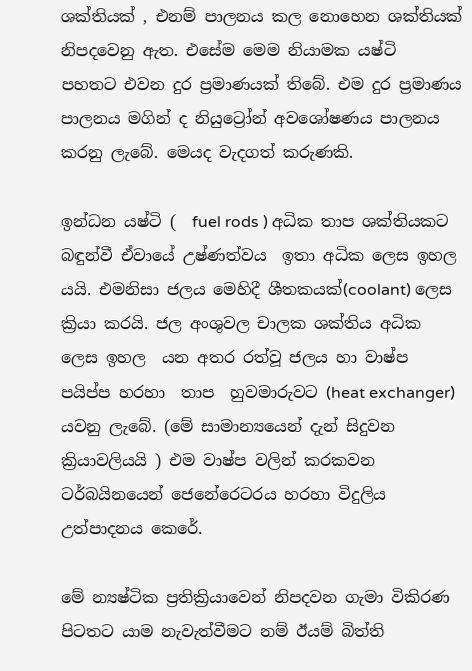ශක්තියක් , එනම් පාලනය කල නොහෙන ශක්තියක් නිපදවෙනු ඇත. එසේම මෙම නියාමක යෂ්ටි  පහතට එවන දුර ප්‍රමාණයක් තිබේ. එම දුර ප්‍රමාණය පාලනය මගින් ද නියුට්‍රෝන් අවශෝෂණය පාලනය කරනු ලැබේ. මෙයද වැදගත් කරුණකි.

ඉන්ධන යෂ්ටි (  fuel rods ) අධික තාප ශක්තියකට බඳුන්වී ඒවායේ උෂ්ණත්වය  ඉතා අධික ලෙස ඉහල යයි. එමනිසා ජලය මෙහිදී ශීතකයක්(coolant) ලෙස ක්‍රියා කරයි. ජල අංශුවල චාලක ශක්තිය අධික ලෙස ඉහල  යන අතර රත්වූ ජලය හා වාෂ්ප පයිප්ප හරහා  තාප  හුවමාරුවට (heat exchanger) යවනු ලැබේ. (මේ සාමාන්‍යයෙන් දැන් සිදුවන ක්‍රියාවලියයි ) එම වාෂ්ප වලින් කරකවන  ටර්බයිනයෙන් ජෙනේරෙටරය හරහා විදුලිය උත්පාදනය කෙරේ.

මේ න්‍යෂ්ටික ප්‍රතික්‍රියාවෙන් නිපදවන ගැමා විකිරණ පිටතට යාම නැවැත්වීමට නම් ඊයම් බිත්ති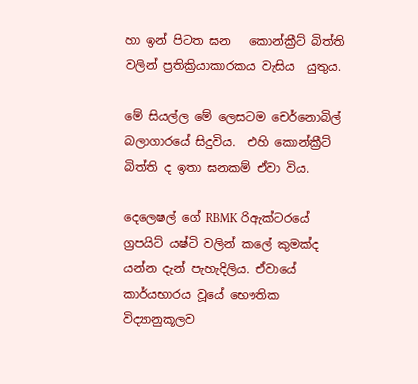හා ඉන් පිටත ඝන   කොන්ක්‍රීට් බිත්ති වලින් ප්‍රතික්‍රියාකාරකය වැසිය  යුතුය.

මේ සියල්ල මේ ලෙසටම චෙර්නොබිල් බලාගාරයේ සිදුවිය.  එහි කොන්ක්‍රීට්  බිත්ති ද ඉතා ඝනකම් ඒවා විය.

දෙලෙෂල් ගේ RBMK රිඇක්ටරයේ ග්‍රපයිට් යෂ්ටි වලින් කලේ කුමක්ද යන්න දැන් පැහැදිලිය. ඒවායේ කාර්යභාරය වූයේ භෞතික විද්‍යානුකූලව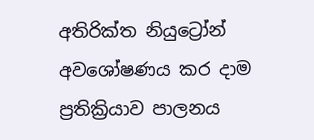අතිරික්ත නියුට්‍රෝන් අවශෝෂණය කර දාම ප්‍රතික්‍රියාව පාලනය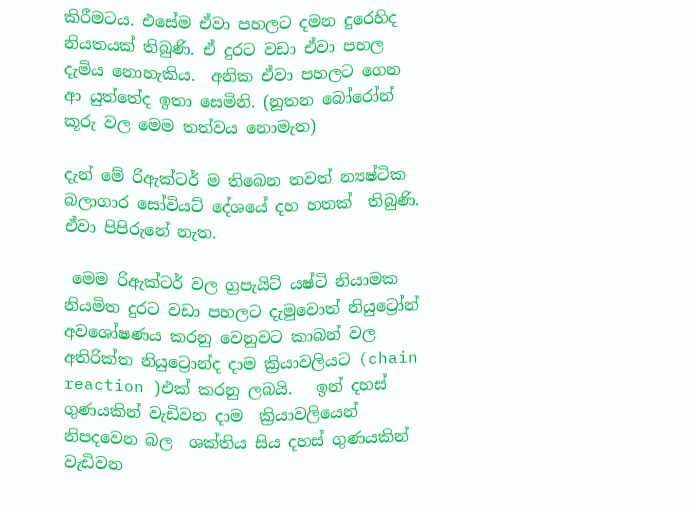කිරීමටය. එසේම ඒවා පහලට දමන දුරෙහිද නියතයක් තිබුණි. ඒ දුරට වඩා ඒවා පහල දැමිය නොහැකිය.  අනික ඒවා පහලට ගෙන ආ යුත්තේද ඉතා සෙමිනි. (නූතන බෝරෝන් කූරු වල මෙම තත්වය නොමැත)

දැන් මේ රිඇක්ටර් ම තිබෙන තවත් න්‍යෂ්ටික බලාගාර සෝවියට් දේශයේ දහ හතක්  තිබුණි. ඒවා පිපිරුනේ නැත.

 මෙම රිඇක්ටර් වල ග්‍රපැයිට් යෂ්ටි නියාමක නියමිත දුරට වඩා පහලට දැමුවොත් නියුට්‍රෝන් අවශෝෂණය කරනු වෙනුවට කාබන් වල අතිරික්ත නියුට්‍රොන්ද දාම ක්‍රියාවලියට (chain reaction )එක් කරනු ලබයි.   ඉන් දහස් ගුණයකින් වැඩිවන දාම  ක්‍රියාවලියෙන් නිපදවෙන බල  ශක්තිය සිය දහස් ගුණයකින් වැඩිවන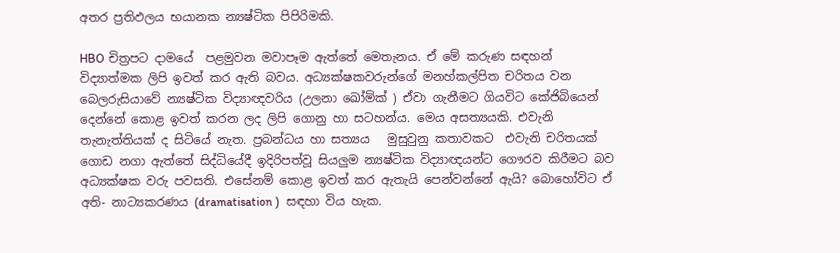අතර ප්‍රතිඵලය භයානක න්‍යෂ්ටික පිපිරිමකි.

HBO චිත්‍රපට දාමයේ  පළමුවන මවාපෑම ඇත්තේ මෙතැනය. ඒ මේ කරුණ සඳහන් විද්‍යාත්මක ලිපි ඉවත් කර ඇති බවය. අධ්‍යක්ෂකවරුන්ගේ මනහ්කල්පිත චරිතය වන බෙලරුසියාවේ න්‍යෂ්ටික විද්‍යාඥවරිය (උලනා ඛෝමික් ) ඒවා ගැනීමට ගියවිට කේජිබියෙන් දෙන්නේ කොළ ඉවත් කරන ලද ලිපි ගොනු හා සටහන්ය. මෙය අසත්‍යයකි. එවැනි තැනැත්තියක් ද සිටියේ නැත. ප්‍රබන්ධය හා සත්‍යය   මුසුවුනු කතාවකට  එවැනි චරිතයක් ගොඩ නගා ඇත්තේ සිද්ධියේදී ඉදිරිපත්වූ සියලුම න්‍යෂ්ටික විද්‍යාඥයන්ට ගෞරව කිරීමට බව අධ්‍යක්ෂක වරු පවසති. එසේනම් කොළ ඉවත් කර ඇතැයි පෙන්වන්නේ ඇයි? බොහෝවිට ඒ අති- නාට්‍යකරණය (dramatisation )  සඳහා විය හැක.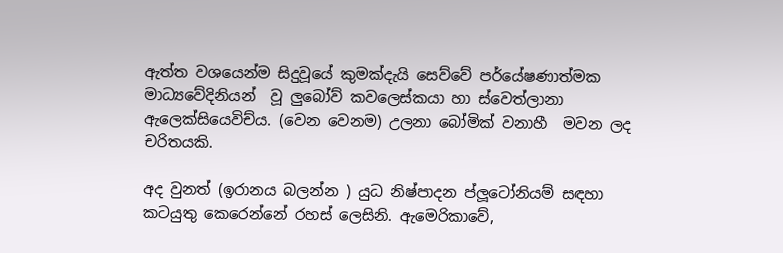ඇත්ත වශයෙන්ම සිදුවූයේ කුමක්දැයි සෙව්වේ පර්යේෂණාත්මක මාධ්‍යවේදිනියන්  වූ ලුබෝව් කවලෙස්කයා හා ස්වෙත්ලානා ඇලෙක්සියෙවිච්ය. (වෙන වෙනම) උලනා බෝමික් වනාහී  මවන ලද චරිතයකි.

අද වුනත් (ඉරානය බලන්න ) යුධ නිෂ්පාදන ප්ලූටෝනියම් සඳහා කටයුතු කෙරෙන්නේ රහස්‍ ලෙසිනි. ඇමෙරිකාවේ,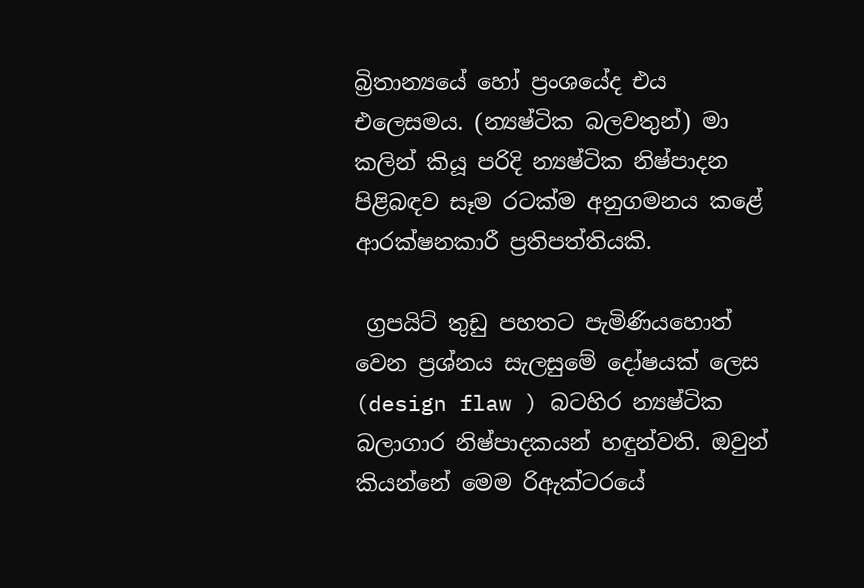බ්‍රිතාන්‍යයේ හෝ ප්‍රංශයේද එය එලෙසමය. (න්‍යෂ්ටික බලවතුන්) මා කලින් කියූ පරිදි න්‍යෂ්ටික නිෂ්පාදන පිළිබඳව සෑම රටක්ම අනුගමනය කළේ ආරක්ෂනකාරී ප්‍රතිපත්තියකි.

 ග්‍රපයිට් තුඩු පහතට පැමිණියහොත් වෙන ප්‍රශ්නය සැලසුමේ දෝෂයක් ලෙස (design flaw ) බටහිර න්‍යෂ්ටික බලාගාර නිෂ්පාදකයන් හඳුන්වති. ඔවුන් කියන්නේ මෙම රිඇක්ටරයේ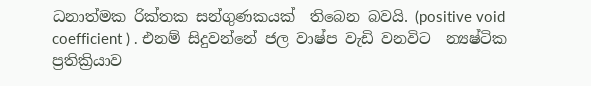ධනාත්මක රික්තක සන්ගුණකයක්  තිබෙන බවයි. (positive void coefficient ) . එනම් සිදුවන්නේ ජල වාෂ්ප වැඩි වනවිට  න්‍යෂ්ටික ප්‍රතික්‍රියාව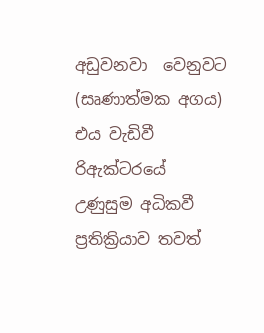අඩුවනවා  වෙනුවට (සෘණාත්මක අගය) එය වැඩිවී  රිඇක්ටරයේ උණුසුම අධිකවී ප්‍රතික්‍රියාව තවත්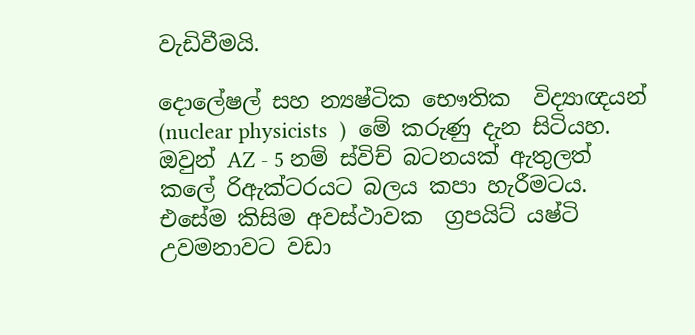වැඩිවීමයි.

දොලේෂල් සහ න්‍යෂ්ටික භෞතික  විද්‍යාඥයන් (nuclear physicists  )  මේ කරුණු දැන සිටියහ. ඔවුන් AZ - 5 නම් ස්විච් බටනයක් ඇතුලත් කලේ රිඇක්ටරයට බලය කපා හැරීමටය. එසේම කිසිම අවස්ථාවක  ග්‍රපයිට් යෂ්ටි උවමනාවට වඩා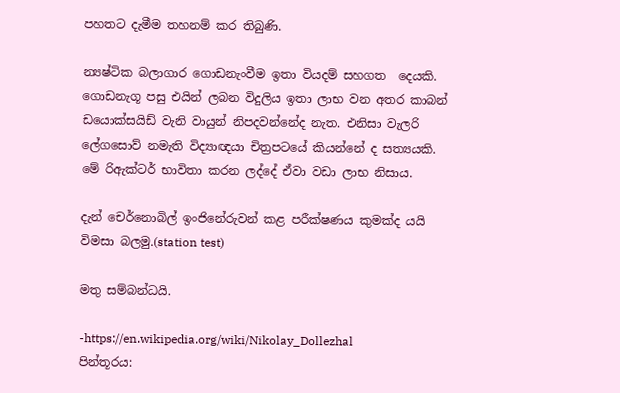පහතට දැමීම තහනම් කර තිබුණි.

න්‍යෂ්ටික බලාගාර ගොඩනැංවීම ඉතා වියදම් සහගත  දෙයකි. ගොඩනැගූ පසු එයින් ලබන විදුලිය ඉතා ලාභ වන අතර කාබන් ඩයොක්සයිඩ් වැනි වායුන් නිපදවන්නේද නැත. එනිසා වැලරි ලේගසොව් නමැති විද්‍යාඥයා චිත්‍රපටයේ කියන්නේ ද සත්‍යයකි. මේ රිඇක්ටර් භාවිතා කරන ලද්දේ ඒවා වඩා ලාභ නිසාය.

දැන් චෙර්නොබිල් ඉංජිනේරුවන් කළ පරීක්ෂණය කුමක්ද යයි විමසා බලමු.(station test)

මතු සම්බන්ධයි.

-https://en.wikipedia.org/wiki/Nikolay_Dollezhal
පින්තූරය: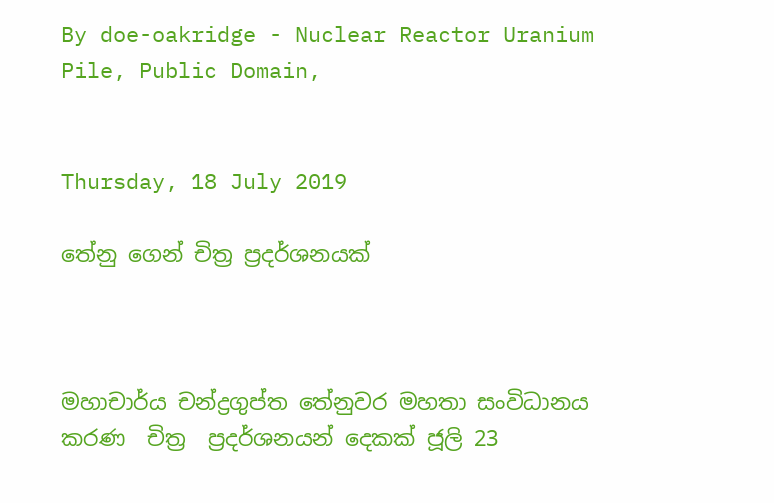By doe-oakridge - Nuclear Reactor Uranium Pile, Public Domain,


Thursday, 18 July 2019

තේනු ගෙන් චිත්‍ර ප්‍රදර්ශනයක්



මහාචාර්ය චන්ද්‍රගුප්ත තේනුවර මහතා සංවිධානය කරණ  චිත්‍ර  ප්‍රදර්ශනයන් දෙකක් ජූලි 23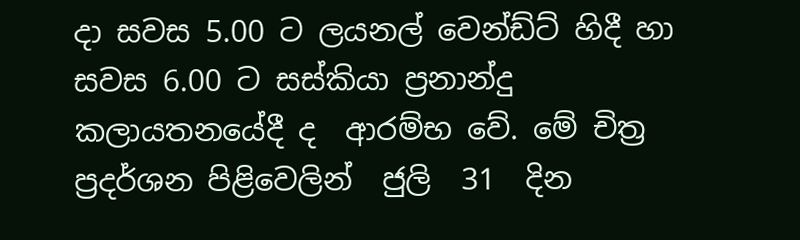දා සවස 5.00 ට ලයනල් වෙන්ඩ්ට් හිදී හා සවස 6.00 ට සස්කියා ප්‍රනාන්දු  කලායතනයේදී ද  ආරම්භ වේ. මේ චිත්‍ර ප්‍රදර්ශන පිළිවෙලින්  ජුලි  31  දින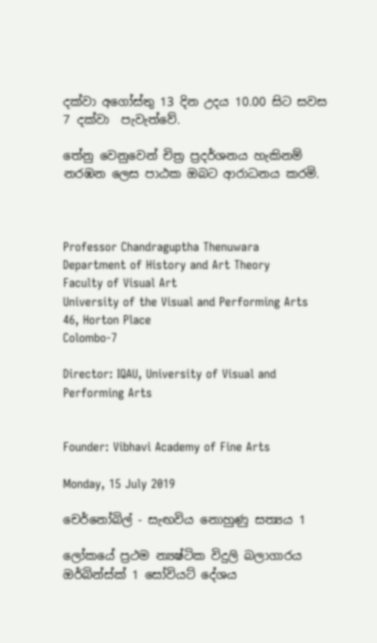දක්වා අගෝස්තු 13 දින උදය 10.00 සිට සවස  7 දක්වා  පැවැත්වේ.

තේනු වෙනුවෙන් චිත්‍ර ප්‍රදර්ශනය හැකිනම් නරඹන ලෙස පාඨක ඔබට ආරාධනය කරමි.



Professor Chandraguptha Thenuwara
Department of History and Art Theory
Faculty of Visual Art
University of the Visual and Performing Arts
46, Horton Place
Colombo-7

Director: IQAU, University of Visual and Performing Arts


Founder: Vibhavi Academy of Fine Arts

Monday, 15 July 2019

චෙර්නෝබිල් - සැඟවිය නොහුණු සත්‍යය 1

ලෝකයේ ප්‍රථම න්‍යෂ්ටික විදුලි බලාගාරය ඔර්බින්ස්ක් 1 සෝවියට් දේශය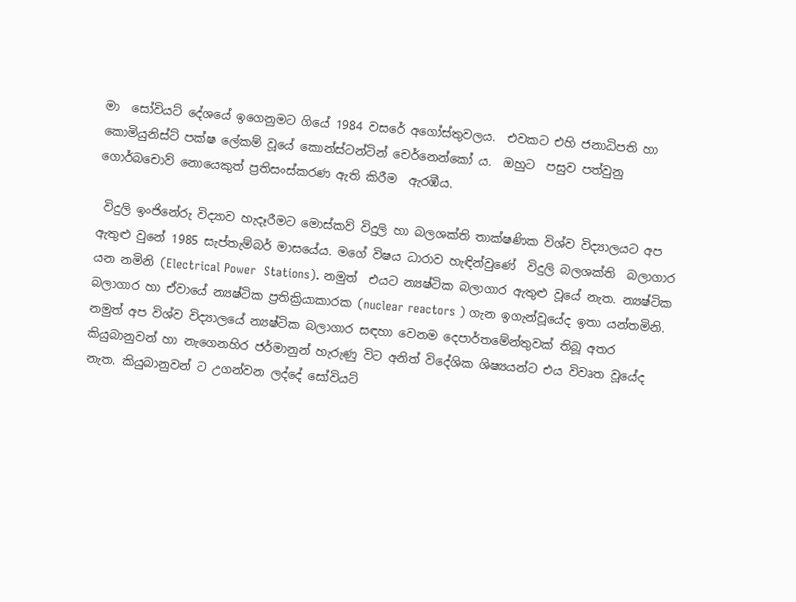මා  සෝවියට් දේශයේ ඉගෙනුමට ගියේ 1984 වසරේ අගෝස්තුවලය.  එවකට එහි ජනාධිපති හා කොමියුනිස්ට් පක්ෂ ලේකම් වූයේ කොන්ස්ටන්ටින් චෙර්නෙන්කෝ ය.  ඔහුට  පසුව පත්වුනු ගොර්බචොව් නොයෙකුත් ප්‍රතිසංස්කරණ ඇති කිරීම  ඇරඹීය.

 විදුලි ඉංජිනේරු විද්‍යාව හැදෑරීමට මොස්කව් විදුලි හා බලශක්ති තාක්ෂණික විශ්ව විද්‍යාලයට අප ඇතුළු වුනේ 1985 සැප්තැම්බර් මාසයේය. මගේ විෂය ධාරාව හැඳින්වුණේ  විදුලි බලශක්ති  බලාගාර යන නමිනි (Electrical Power  Stations). නමුත්  එයට න්‍යෂ්ටික බලාගාර ඇතුළු වූයේ නැත. න්‍යෂ්ටික බලාගාර හා ඒවායේ න්‍යෂ්ටික ප්‍රතික්‍රියාකාරක (nuclear reactors ) ගැන ඉගැන්වූයේද ඉතා යන්තමිනි. නමුත් අප විශ්ව විද්‍යාලයේ න්‍යෂ්ටික බලාගාර සඳහා වෙනම දෙපාර්තමේන්තුවක් තිබූ අතර කියුබානුවන් හා නැගෙනහිර ජර්මානුන් හැරුණු විට අනිත් විදේශික ශිෂ්‍යයන්ට එය විවෘත වූයේද නැත. කියුබානුවන් ට උගන්වන ලද්දේ සෝවියට්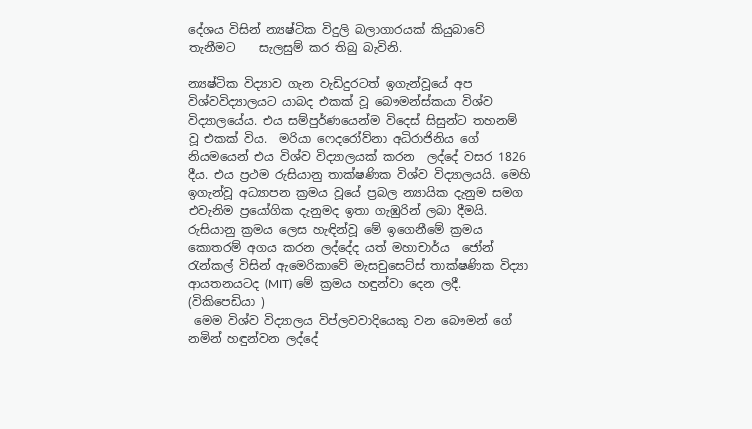දේශය විසින් න්‍යෂ්ටික විදුලි බලාගාරයක් කියුබාවේ තැනීමට    සැලසුම් කර තිබු බැවිනි.

න්‍යෂ්ටික විද්‍යාව ගැන වැඩිදුරටත් ඉගැන්වූයේ අප විශ්වවිද්‍යාලයට යාබද එකක් වූ බෞමන්ස්කයා විශ්ව විද්‍යාලයේය. එය සම්පුර්ණයෙන්ම විදෙස් සිසුන්ට තහනම් වූ එකක් විය.  මරියා ෆෙදරෝව්නා අධිරාජිනිය ගේ නියමයෙන් එය විශ්ව විද්‍යාලයක් කරන  ලද්දේ වසර 1826 දීය. එය ප්‍රථම රුසියානු තාක්ෂණික විශ්ව විද්‍යාලයයි. මෙහි ඉගැන්වූ අධ්‍යාපන ක්‍රමය වූයේ ප්‍රබල න්‍යායික දැනුම සමග එවැනිම ප්‍රයෝගික දැනුමද ඉතා ගැඹුරින් ලබා දීමයි. රුසියානු ක්‍රමය ලෙස හැඳින්වූ මේ ඉගෙනීමේ ක්‍රමය කොතරම් අගය කරන ලද්දේද යත් මහාචාර්ය  ජෝන් රැන්කල් විසින් ඇමෙරිකාවේ මැසචුසෙට්ස් තාක්ෂණික විද්‍යා ආයතනයටද (MIT) මේ ක්‍රමය හඳුන්වා දෙන ලදී. (විකිපෙඩියා )
 මෙම විශ්ව විද්‍යාලය විප්ලවවාදියෙකු වන බෞමන් ගේ නමින් හඳුන්වන ලද්දේ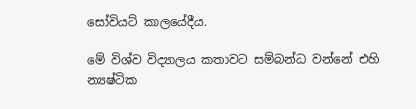සෝවියට් කාලයේදීය.

මේ විශ්ව විද්‍යාලය කතාවට සම්බන්ධ වන්නේ එහි න්‍යෂ්ටික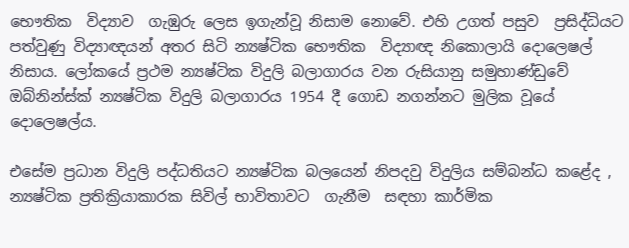භෞතික  විද්‍යාව  ගැඹුරු ලෙස ඉගැන්වූ නිසාම නොවේ. එහි උගත් පසුව  ප්‍රසිද්ධියට පත්වුණු විද්‍යාඥයන් අතර සිටි න්‍යෂ්ටික භෞතික  විද්‍යාඥ නිකොලායි දොලෙෂල් නිසාය. ලෝකයේ ප්‍රථම න්‍යෂ්ටික විදුලි බලාගාරය වන රුසියානු සමුහාණ්ඩුවේ ඔබ්නින්ස්ක් න්‍යෂ්ටික විදුලි බලාගාරය 1954 දී ගොඩ නගන්නට මුලික වූයේ දොලෙෂල්ය.

එසේම ප්‍රධාන විදුලි පද්ධතියට න්‍යෂ්ටික බලයෙන් නිපදවු විදුලිය සම්බන්ධ කළේද , න්‍යෂ්ටික ප්‍රතික්‍රියාකාරක සිවිල් භාවිතාවට  ගැනීම  සඳහා කාර්මික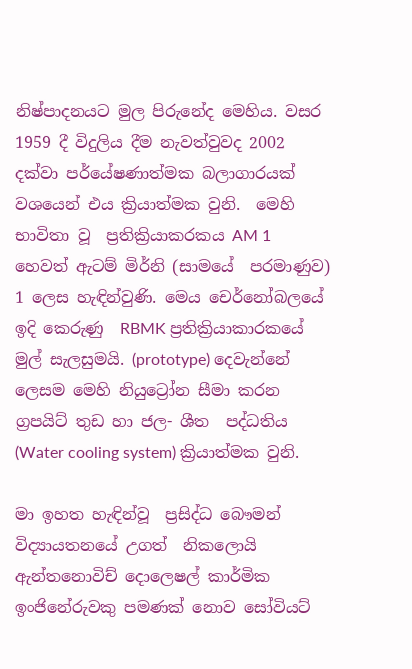නිෂ්පාදනයට මුල පිරුනේද මෙහිය. වසර 1959 දී විදුලිය දීම නැවත්වුවද 2002 දක්වා පර්යේෂණාත්මක බලාගාරයක් වශයෙන් එය ක්‍රියාත්මක වුනි.  මෙහි භාවිතා වූ  ප්‍රතික්‍රියාකරකය AM 1 හෙවත් ඇටම් මිර්නි (සාමයේ  පරමාණුව) 1 ලෙස හැඳින්වුණි. මෙය චෙර්නෝබලයේ ඉදි කෙරුණු  RBMK ප්‍රතික්‍රියාකාරකයේ මුල් සැලසුමයි. (prototype) දෙවැන්නේ  ලෙසම මෙහි නියුට්‍රෝන සීමා කරන ග්‍රපයිට් තුඩ හා ජල- ශීත  පද්ධතිය (Water cooling system) ක්‍රියාත්මක වුනි.

මා ඉහත හැඳින්වූ  ප්‍රසිද්ධ බෞමන් විද්‍යායතනයේ උගත්  නිකලොයි ඇන්තනොවිච් දොලෙෂල් කාර්මික ඉංජිනේරුවකු පමණක් නොව සෝවියට්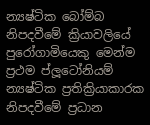න්‍යෂ්ටික බෝම්බ නිපදවීමේ ක්‍රියාවලියේ පුරෝගාමියෙකු මෙන්ම ප්‍රථම ප්ලූටෝනියම් න්‍යෂ්ටික ප්‍රතික්‍රියාකාරක නිපදවීමේ ප්‍රධාන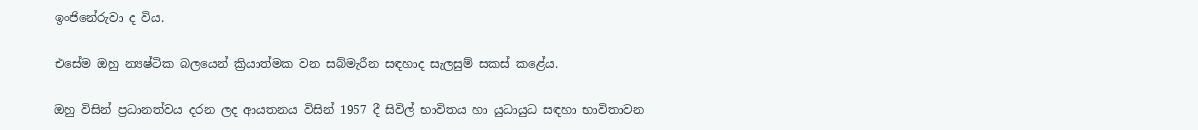ඉංජිනේරුවා ද විය.

එසේම ඔහු න්‍යෂ්ටික බලයෙන් ක්‍රියාත්මක වන සබ්මැරීන සඳහාද සැලසුම් සකස් කළේය.

ඔහු විසින් ප්‍රධානත්වය දරන ලද ආයතනය විසින් 1957 දී සිවිල් භාවිතය හා යුධායුධ සඳහා භාවිතාවන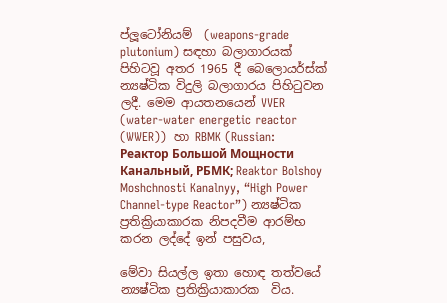ප්ලූටෝනියම්  (weapons-grade plutonium) සඳහා බලාගාරයක් පිහිටවූ අතර 1965 දී බෙලොයර්ස්ක් න්‍යෂ්ටික විදුලි බලාගාරය පිහිටුවන ලදී. මෙම ආයතනයෙන් VVER (water-water energetic reactor (WWER))  හා RBMK (Russian: Реактор Большой Мощности Канальный, РБМК; Reaktor Bolshoy Moshchnosti Kanalnyy, “High Power Channel-type Reactor”) න්‍යෂ්ටික ප්‍රතික්‍රියාකාරක නිපදවීම ආරම්භ කරන ලද්දේ ඉන් පසුවය,

මේවා සියල්ල ඉතා හොඳ තත්වයේ න්‍යෂ්ටික ප්‍රතික්‍රියාකාරක  විය.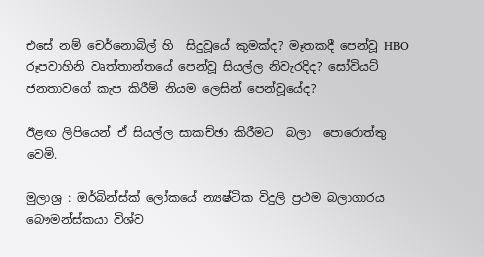එසේ නම් චෙර්නොබිල් හි  සිදුවූයේ කුමක්ද? මෑතකදී පෙන්වූ HBO රූපවාහිනි වෘත්තාන්තයේ පෙන්වූ සියල්ල නිවැරදිද? සෝවියට් ජනතාවගේ කැප කිරීම් නියම ලෙසින් පෙන්වූයේද?

ඊළඟ ලිපියෙන් ඒ සියල්ල සාකච්ඡා කිරීමට  බලා  පොරොත්තු වෙමි.

මුලාශ්‍ර : ඔර්බින්ස්ක් ලෝකයේ න්‍යෂ්ටික විදුලි ප්‍රථම බලාගාරය
බෞමන්ස්කයා විශ්ව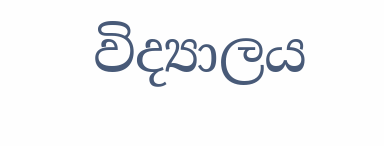විද්‍යාලය